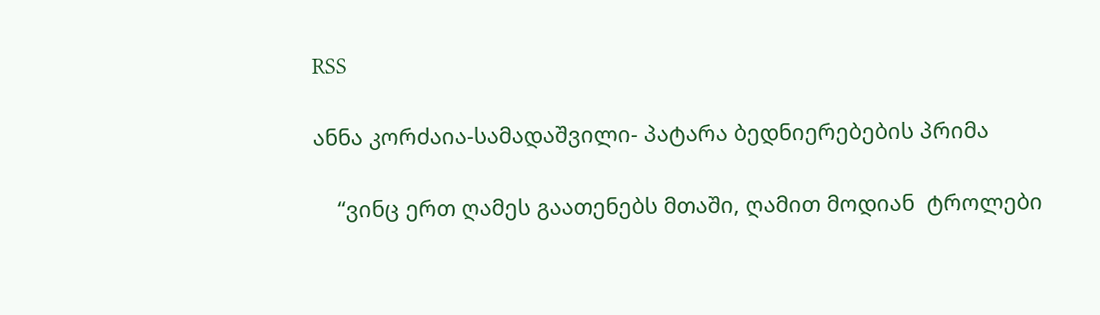RSS

ანნა კორძაია-სამადაშვილი- პატარა ბედნიერებების პრიმა

    “ვინც ერთ ღამეს გაათენებს მთაში, ღამით მოდიან  ტროლები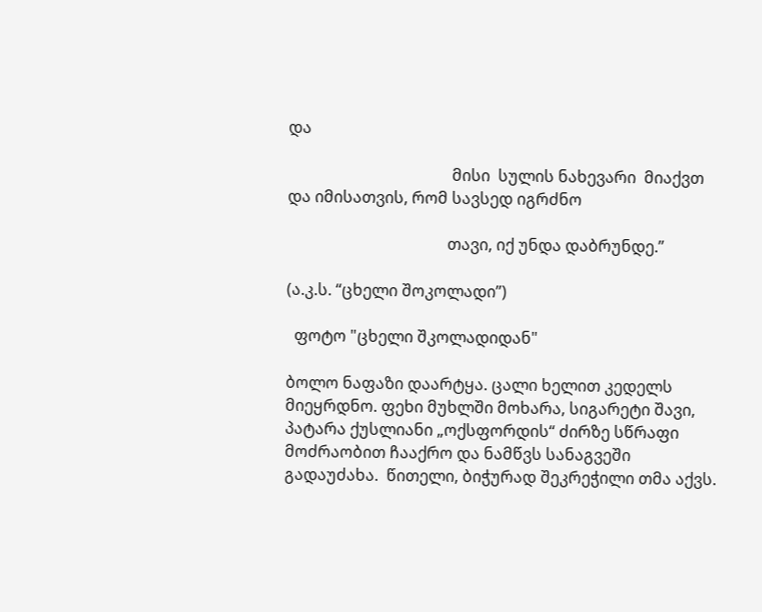და

                                         მისი  სულის ნახევარი  მიაქვთ და იმისათვის, რომ სავსედ იგრძნო

                                        თავი, იქ უნდა დაბრუნდე.”

(ა.კ.ს. “ცხელი შოკოლადი”)

  ფოტო "ცხელი შკოლადიდან"

ბოლო ნაფაზი დაარტყა. ცალი ხელით კედელს მიეყრდნო. ფეხი მუხლში მოხარა, სიგარეტი შავი, პატარა ქუსლიანი „ოქსფორდის“ ძირზე სწრაფი მოძრაობით ჩააქრო და ნამწვს სანაგვეში გადაუძახა.  წითელი, ბიჭურად შეკრეჭილი თმა აქვს.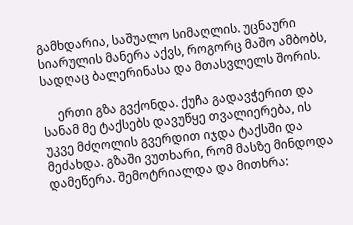გამხდარია, საშუალო სიმაღლის. უცნაური სიარულის მანერა აქვს, როგორც მაშო ამბობს, სადღაც ბალერინასა და მთასვლელს შორის.

     ერთი გზა გვქონდა. ქუჩა გადავჭერით და სანამ მე ტაქსებს დავუწყე თვალიერება, ის უკვე მძღოლის გვერდით იჯდა ტაქსში და მეძახდა. გზაში ვუთხარი, რომ მასზე მინდოდა დამეწერა. შემოტრიალდა და მითხრა: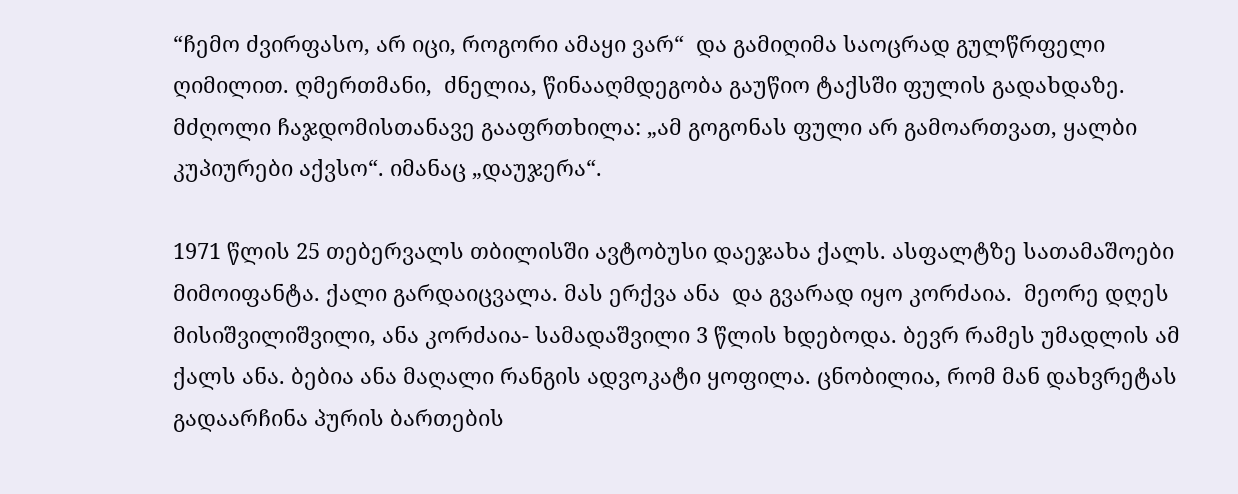“ჩემო ძვირფასო, არ იცი, როგორი ამაყი ვარ“  და გამიღიმა საოცრად გულწრფელი ღიმილით. ღმერთმანი,  ძნელია, წინააღმდეგობა გაუწიო ტაქსში ფულის გადახდაზე. მძღოლი ჩაჯდომისთანავე გააფრთხილა: „ამ გოგონას ფული არ გამოართვათ, ყალბი კუპიურები აქვსო“. იმანაც „დაუჯერა“.

1971 წლის 25 თებერვალს თბილისში ავტობუსი დაეჯახა ქალს. ასფალტზე სათამაშოები  მიმოიფანტა. ქალი გარდაიცვალა. მას ერქვა ანა  და გვარად იყო კორძაია.  მეორე დღეს მისიშვილიშვილი, ანა კორძაია- სამადაშვილი 3 წლის ხდებოდა. ბევრ რამეს უმადლის ამ ქალს ანა. ბებია ანა მაღალი რანგის ადვოკატი ყოფილა. ცნობილია, რომ მან დახვრეტას გადაარჩინა პურის ბართების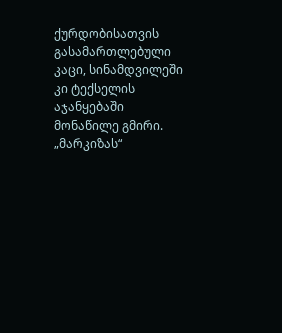ქურდობისათვის გასამართლებული კაცი, სინამდვილეში კი ტექსელის აჯანყებაში მონაწილე გმირი. „მარკიზას“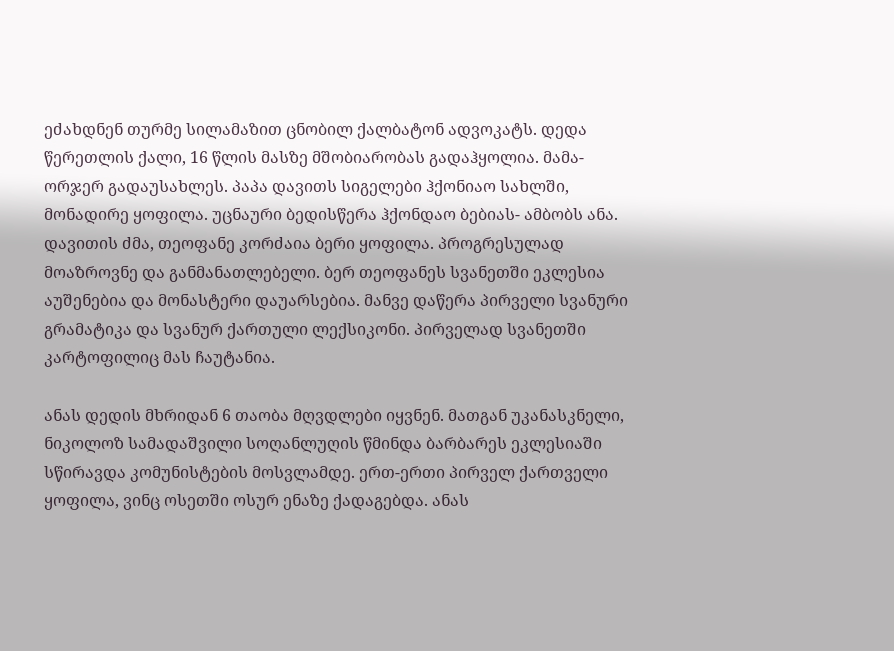ეძახდნენ თურმე სილამაზით ცნობილ ქალბატონ ადვოკატს. დედა წერეთლის ქალი, 16 წლის მასზე მშობიარობას გადაჰყოლია. მამა-ორჯერ გადაუსახლეს. პაპა დავითს სიგელები ჰქონიაო სახლში, მონადირე ყოფილა. უცნაური ბედისწერა ჰქონდაო ბებიას- ამბობს ანა.  დავითის ძმა, თეოფანე კორძაია ბერი ყოფილა. პროგრესულად მოაზროვნე და განმანათლებელი. ბერ თეოფანეს სვანეთში ეკლესია აუშენებია და მონასტერი დაუარსებია. მანვე დაწერა პირველი სვანური გრამატიკა და სვანურ ქართული ლექსიკონი. პირველად სვანეთში კარტოფილიც მას ჩაუტანია.

ანას დედის მხრიდან 6 თაობა მღვდლები იყვნენ. მათგან უკანასკნელი, ნიკოლოზ სამადაშვილი სოღანლუღის წმინდა ბარბარეს ეკლესიაში სწირავდა კომუნისტების მოსვლამდე. ერთ-ერთი პირველ ქართველი ყოფილა, ვინც ოსეთში ოსურ ენაზე ქადაგებდა. ანას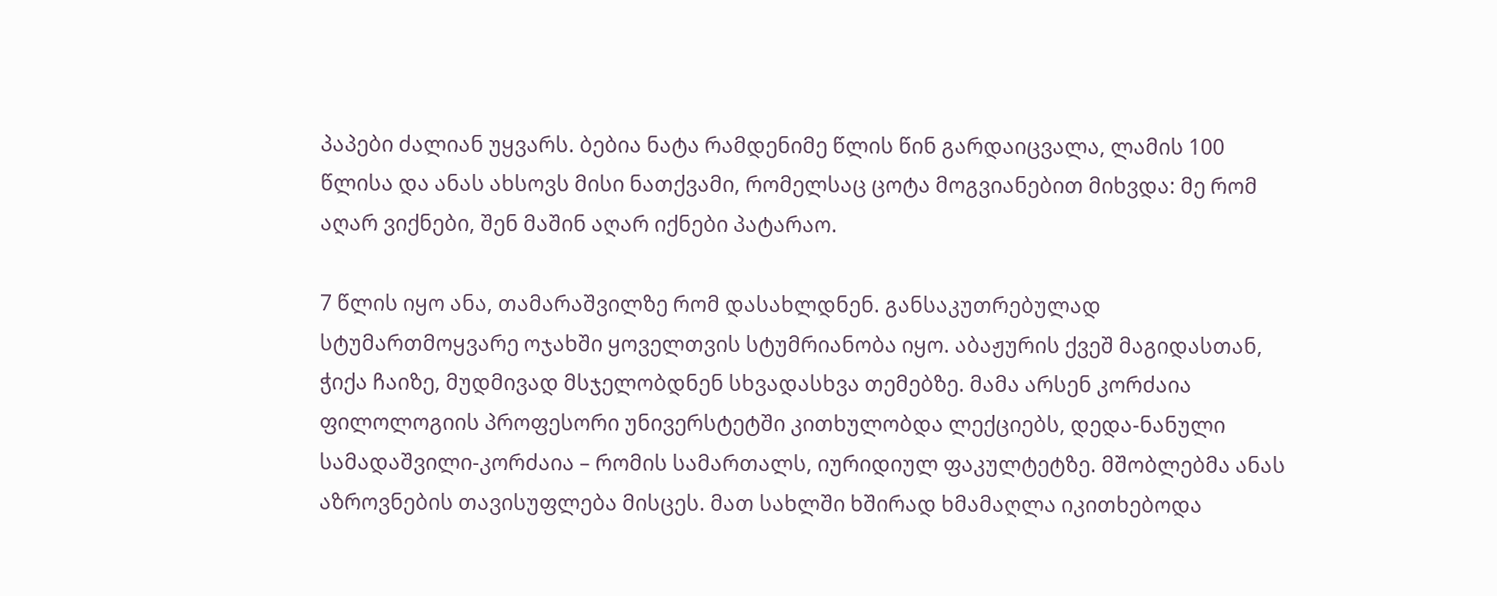პაპები ძალიან უყვარს. ბებია ნატა რამდენიმე წლის წინ გარდაიცვალა, ლამის 100 წლისა და ანას ახსოვს მისი ნათქვამი, რომელსაც ცოტა მოგვიანებით მიხვდა: მე რომ აღარ ვიქნები, შენ მაშინ აღარ იქნები პატარაო.

7 წლის იყო ანა, თამარაშვილზე რომ დასახლდნენ. განსაკუთრებულად სტუმართმოყვარე ოჯახში ყოველთვის სტუმრიანობა იყო. აბაჟურის ქვეშ მაგიდასთან, ჭიქა ჩაიზე, მუდმივად მსჯელობდნენ სხვადასხვა თემებზე. მამა არსენ კორძაია ფილოლოგიის პროფესორი უნივერსტეტში კითხულობდა ლექციებს, დედა-ნანული სამადაშვილი-კორძაია – რომის სამართალს, იურიდიულ ფაკულტეტზე. მშობლებმა ანას  აზროვნების თავისუფლება მისცეს. მათ სახლში ხშირად ხმამაღლა იკითხებოდა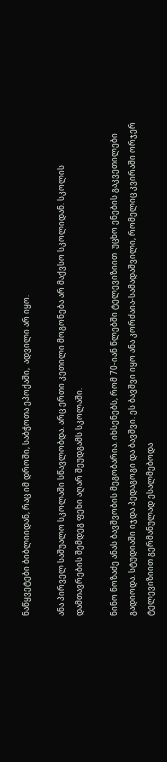ნაწყვეტები ბიბლიიდან, რაც იმ დროში, საბჭოთა ეპოქაში,  ადვილი არ იყო.

ანა პირველ საშუალო სკოლაში სწავლობდა. არც ერთი კეთილი მოგონება არ მაქვსო სკოლიდან. სკოლის დამთავრების შემდეგ ფეხი აღარ შეუდგამს სკოლაში.

ნინო ნოზაძე ანას ბავშვობის მეგობარია. იხსენებს, რომ 70-იან წლებში ტელევიზიით  უცხო ენების გაკვეთილები გადიოდა. სტუდიაში იჯდა პედაგოგი და ბავშვი. ეს ბავშვი იყო ანა კორძაია-სამადაშვილი, რომელიც კვირაში ორჯერ ტელევიზიით გერმანულად ესალმებოდა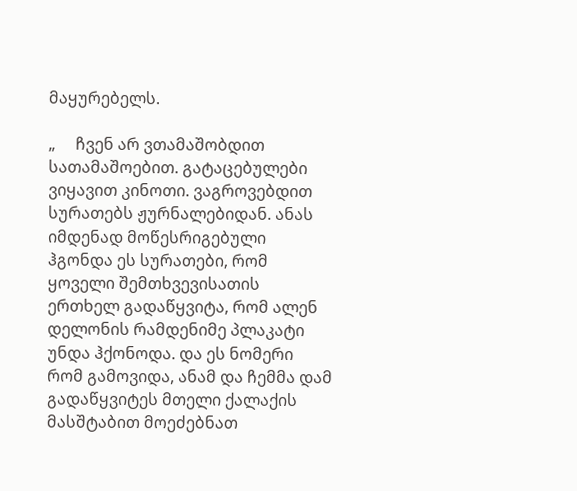მაყურებელს.

„     ჩვენ არ ვთამაშობდით სათამაშოებით. გატაცებულები ვიყავით კინოთი. ვაგროვებდით სურათებს ჟურნალებიდან. ანას იმდენად მოწესრიგებული ჰგონდა ეს სურათები, რომ ყოველი შემთხვევისათის ერთხელ გადაწყვიტა, რომ ალენ დელონის რამდენიმე პლაკატი უნდა ჰქონოდა. და ეს ნომერი რომ გამოვიდა, ანამ და ჩემმა დამ გადაწყვიტეს მთელი ქალაქის მასშტაბით მოეძებნათ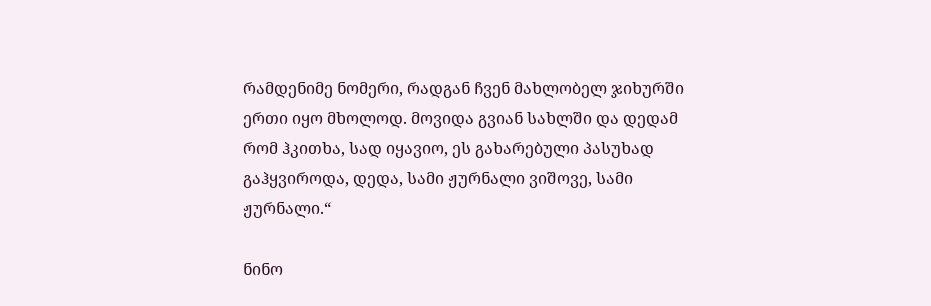რამდენიმე ნომერი, რადგან ჩვენ მახლობელ ჯიხურში ერთი იყო მხოლოდ. მოვიდა გვიან სახლში და დედამ რომ ჰკითხა, სად იყავიო, ეს გახარებული პასუხად გაჰყვიროდა, დედა, სამი ჟურნალი ვიშოვე, სამი ჟურნალი.“

ნინო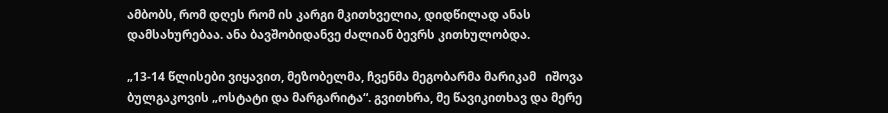ამბობს, რომ დღეს რომ ის კარგი მკითხველია, დიდწილად ანას დამსახურებაა. ანა ბავშობიდანვე ძალიან ბევრს კითხულობდა.

„13-14 წლისები ვიყავით, მეზობელმა, ჩვენმა მეგობარმა მარიკამ   იშოვა ბულგაკოვის „ოსტატი და მარგარიტა“. გვითხრა, მე წავიკითხავ და მერე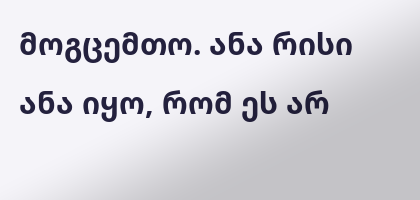მოგცემთო. ანა რისი ანა იყო, რომ ეს არ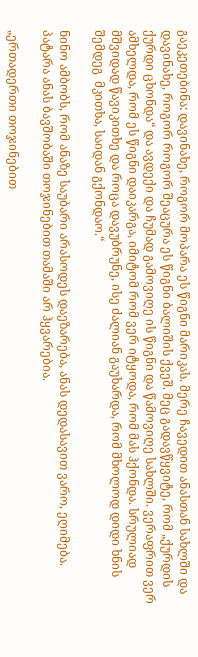გაეკეთებინა: დავინახე, როგორ მოპარა ეს წიგნი მარიკას. მერე ჩავედით ანასთან სახლში და დავინახე, როგორ როგორ შეაცურა ეს წიგნი ბალიშის ქვეშ. მეც გადავწყვიტე, რომ „ქურდის ქურდი ცხონდა“ და ავდექი და ჩუმად გამოვიღე ის წიგნი და წამოვიღე სახლში. ვერაფრით ვერ ამხელდა, რომ ეს წიგნი დაიკარგა, იმიტომ რომ ვერ იტყოდა, რომ მას ჰქონდა. სრულიად მშვიდად წავიკითხე და როცა დავუბრუნე, ისე ძალიან გაუხარდა, რომ მხოლოდ დიდი ხნის შემდეგ  მკითხა, საიდან გქონდაო.“

ნინო ამბობს, რომ ანაზე საუბარი არასოდეს დაეზარება, ანას დედასავით ვარო, ეღიმება. პატარა ანას ბავშობაში თოჯინებით თამაში არ ჰყვარებია.

„ერთადერთი თოჯინებით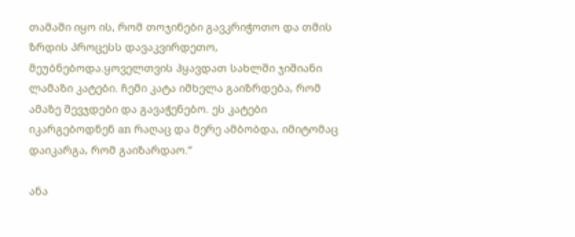თამაში იყო ის, რომ თოჯინები გავკრიჭოთო და თმის ზრდის პროცესს დავაკვირდეთო, მეუბნებოდა.ყოველთვის ჰყავდათ სახლში ჯიშიანი ლამაზი კატები. ჩემი კატა იმხელა გაიზრდება, რომ ამაზე შევჯდები და გავაჭენებო. ეს კატები იკარგებოდნენ an რაღაც და მერე ამბობდა, იმიტომაც დაიკარგა, რომ გაიზარდაო.“

ანა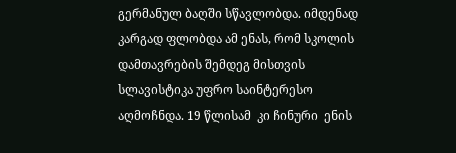გერმანულ ბაღში სწავლობდა. იმდენად კარგად ფლობდა ამ ენას, რომ სკოლის დამთავრების შემდეგ მისთვის სლავისტიკა უფრო საინტერესო აღმოჩნდა. 19 წლისამ  კი ჩინური  ენის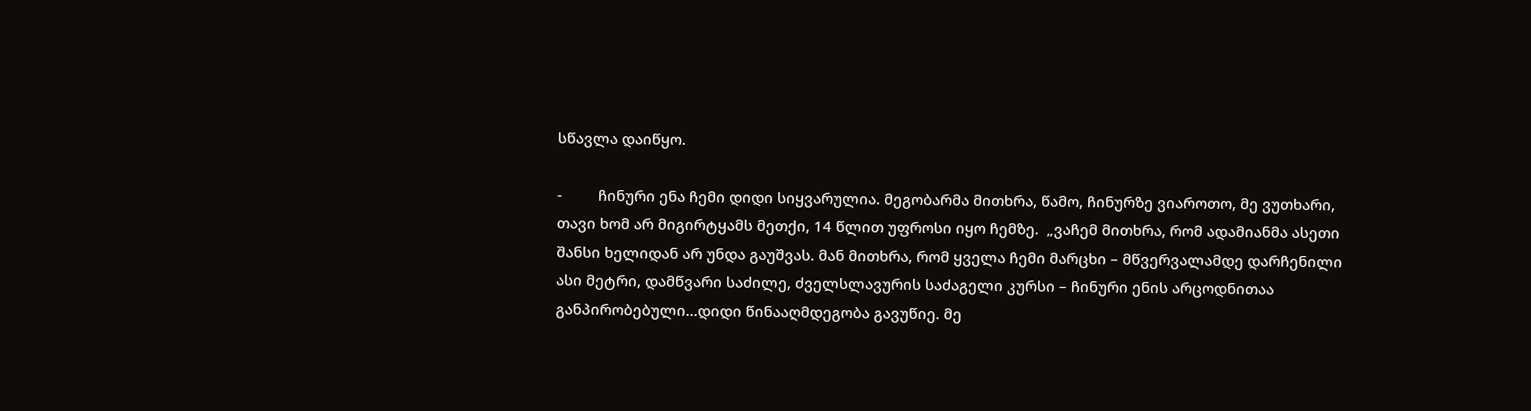სწავლა დაიწყო.

-         ჩინური ენა ჩემი დიდი სიყვარულია. მეგობარმა მითხრა, წამო, ჩინურზე ვიაროთო, მე ვუთხარი, თავი ხომ არ მიგირტყამს მეთქი, 14 წლით უფროსი იყო ჩემზე.  „ვაჩემ მითხრა, რომ ადამიანმა ასეთი შანსი ხელიდან არ უნდა გაუშვას. მან მითხრა, რომ ყველა ჩემი მარცხი – მწვერვალამდე დარჩენილი ასი მეტრი, დამწვარი საძილე, ძველსლავურის საძაგელი კურსი – ჩინური ენის არცოდნითაა განპირობებული…დიდი წინააღმდეგობა გავუწიე. მე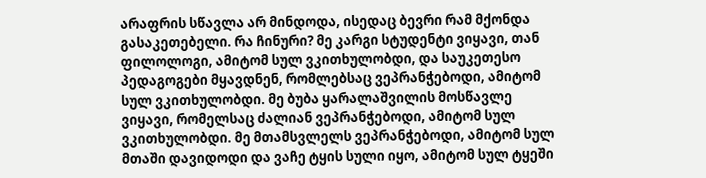არაფრის სწავლა არ მინდოდა, ისედაც ბევრი რამ მქონდა გასაკეთებელი. რა ჩინური? მე კარგი სტუდენტი ვიყავი, თან ფილოლოგი, ამიტომ სულ ვკითხულობდი, და საუკეთესო პედაგოგები მყავდნენ, რომლებსაც ვეპრანჭებოდი, ამიტომ სულ ვკითხულობდი. მე ბუბა ყარალაშვილის მოსწავლე ვიყავი, რომელსაც ძალიან ვეპრანჭებოდი, ამიტომ სულ ვკითხულობდი. მე მთამსვლელს ვეპრანჭებოდი, ამიტომ სულ მთაში დავიდოდი და ვაჩე ტყის სული იყო, ამიტომ სულ ტყეში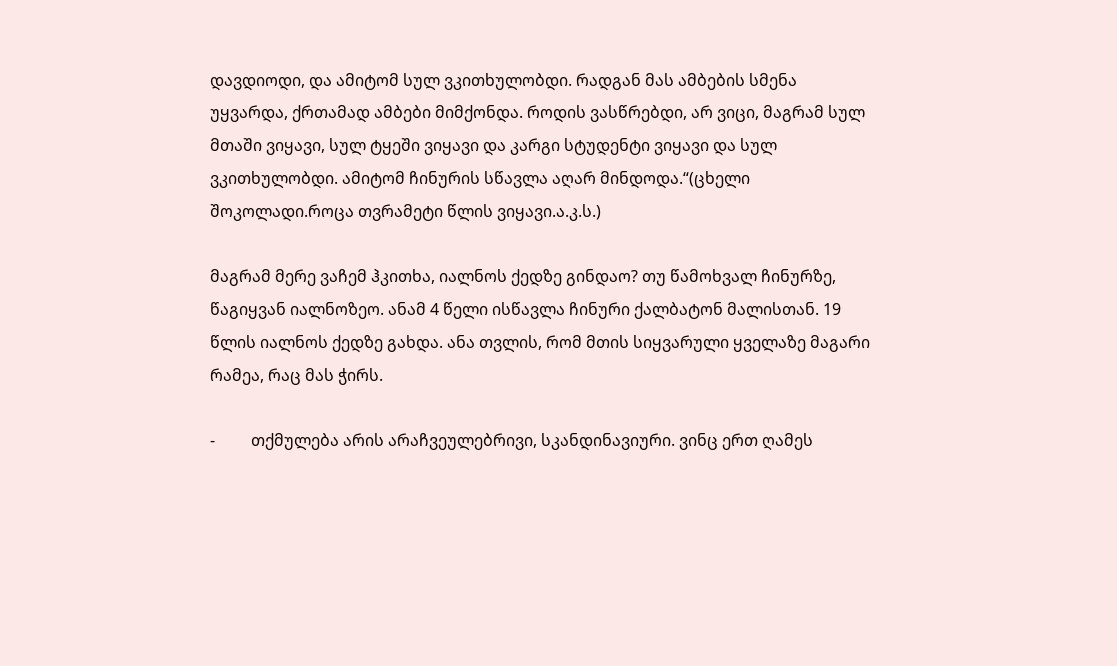დავდიოდი, და ამიტომ სულ ვკითხულობდი. რადგან მას ამბების სმენა უყვარდა, ქრთამად ამბები მიმქონდა. როდის ვასწრებდი, არ ვიცი, მაგრამ სულ მთაში ვიყავი, სულ ტყეში ვიყავი და კარგი სტუდენტი ვიყავი და სულ ვკითხულობდი. ამიტომ ჩინურის სწავლა აღარ მინდოდა.“(ცხელი შოკოლადი.როცა თვრამეტი წლის ვიყავი.ა.კ.ს.)

მაგრამ მერე ვაჩემ ჰკითხა, იალნოს ქედზე გინდაო? თუ წამოხვალ ჩინურზე, წაგიყვან იალნოზეო. ანამ 4 წელი ისწავლა ჩინური ქალბატონ მალისთან. 19 წლის იალნოს ქედზე გახდა. ანა თვლის, რომ მთის სიყვარული ყველაზე მაგარი რამეა, რაც მას ჭირს.

-         თქმულება არის არაჩვეულებრივი, სკანდინავიური. ვინც ერთ ღამეს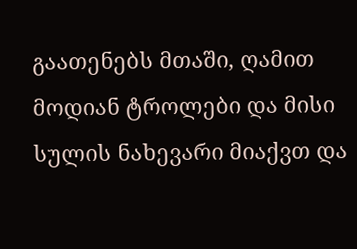გაათენებს მთაში, ღამით მოდიან ტროლები და მისი სულის ნახევარი მიაქვთ და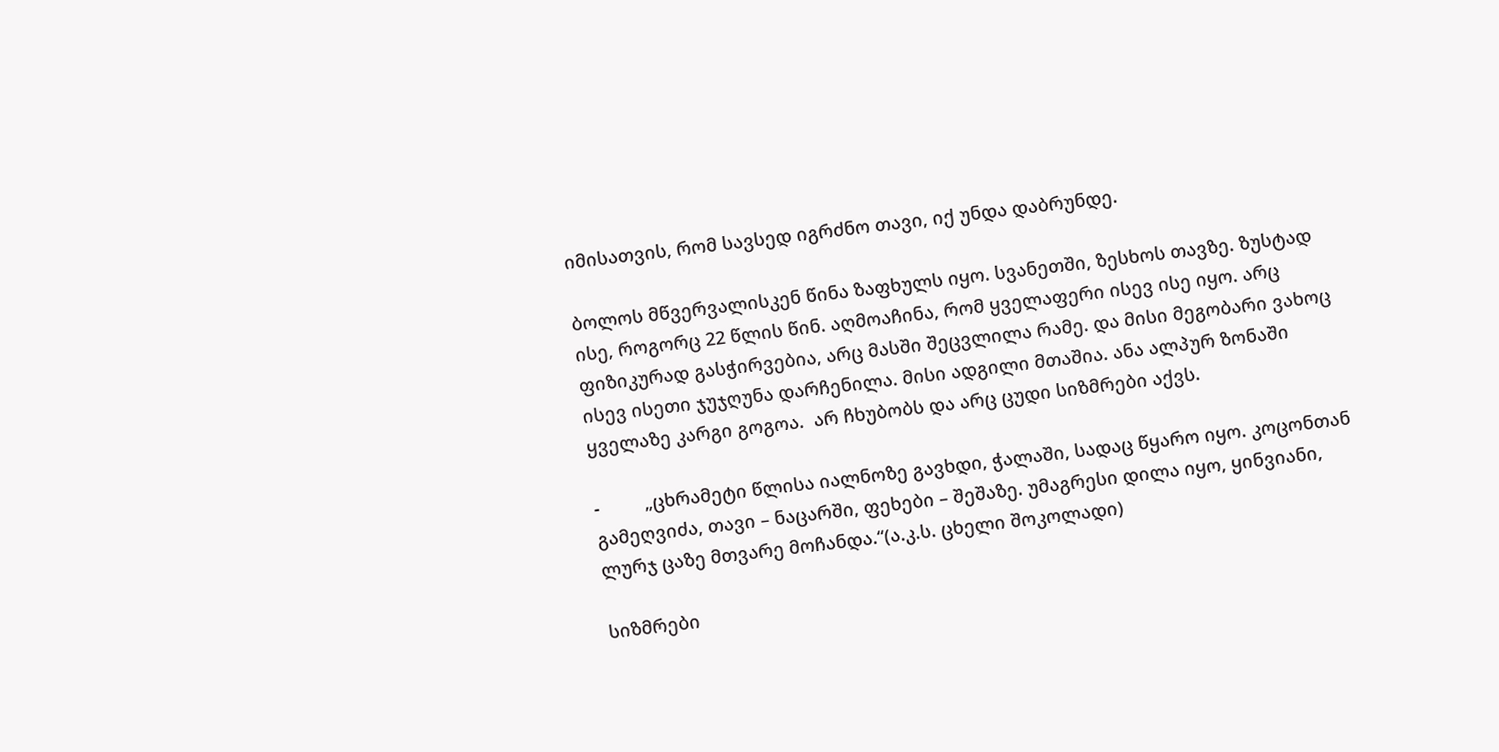იმისათვის, რომ სავსედ იგრძნო თავი, იქ უნდა დაბრუნდე.

ბოლოს მწვერვალისკენ წინა ზაფხულს იყო. სვანეთში, ზესხოს თავზე. ზუსტად ისე, როგორც 22 წლის წინ. აღმოაჩინა, რომ ყველაფერი ისევ ისე იყო. არც ფიზიკურად გასჭირვებია, არც მასში შეცვლილა რამე. და მისი მეგობარი ვახოც ისევ ისეთი ჯუჯღუნა დარჩენილა. მისი ადგილი მთაშია. ანა ალპურ ზონაში ყველაზე კარგი გოგოა.  არ ჩხუბობს და არც ცუდი სიზმრები აქვს.

-         „ცხრამეტი წლისა იალნოზე გავხდი, ჭალაში, სადაც წყარო იყო. კოცონთან გამეღვიძა, თავი – ნაცარში, ფეხები – შეშაზე. უმაგრესი დილა იყო, ყინვიანი, ლურჯ ცაზე მთვარე მოჩანდა.“(ა.კ.ს. ცხელი შოკოლადი)

სიზმრები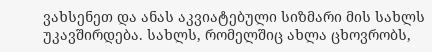ვახსენეთ და ანას აკვიატებული სიზმარი მის სახლს უკავშირდება. სახლს, რომელშიც ახლა ცხოვრობს,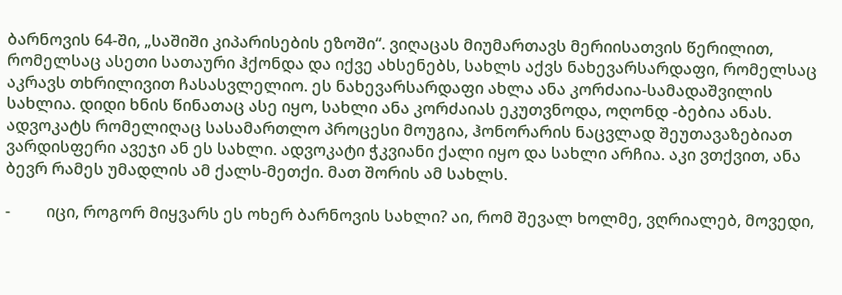ბარნოვის 64-ში, „საშიში კიპარისების ეზოში“. ვიღაცას მიუმართავს მერიისათვის წერილით, რომელსაც ასეთი სათაური ჰქონდა და იქვე ახსენებს, სახლს აქვს ნახევარსარდაფი, რომელსაც აკრავს თხრილივით ჩასასვლელიო. ეს ნახევარსარდაფი ახლა ანა კორძაია-სამადაშვილის სახლია. დიდი ხნის წინათაც ასე იყო, სახლი ანა კორძაიას ეკუთვნოდა, ოღონდ -ბებია ანას. ადვოკატს რომელიღაც სასამართლო პროცესი მოუგია, ჰონორარის ნაცვლად შეუთავაზებიათ ვარდისფერი ავეჯი ან ეს სახლი. ადვოკატი ჭკვიანი ქალი იყო და სახლი არჩია. აკი ვთქვით, ანა ბევრ რამეს უმადლის ამ ქალს-მეთქი. მათ შორის ამ სახლს.

-         იცი, როგორ მიყვარს ეს ოხერ ბარნოვის სახლი? აი, რომ შევალ ხოლმე, ვღრიალებ, მოვედი,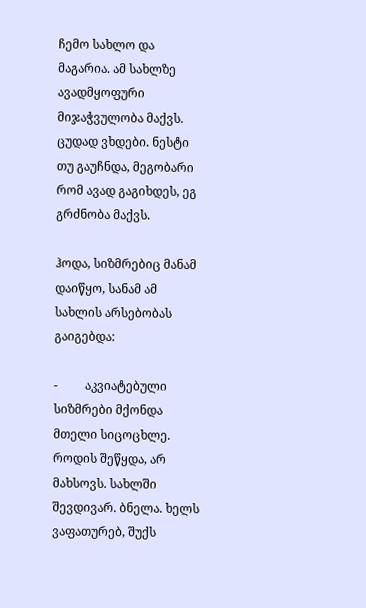ჩემო სახლო და მაგარია. ამ სახლზე ავადმყოფური მიჯაჭვულობა მაქვს. ცუდად ვხდები. ნესტი თუ გაუჩნდა, მეგობარი რომ ავად გაგიხდეს, ეგ გრძნობა მაქვს.

ჰოდა, სიზმრებიც მანამ დაიწყო, სანამ ამ სახლის არსებობას გაიგებდა:

-         აკვიატებული სიზმრები მქონდა მთელი სიცოცხლე. როდის შეწყდა, არ მახსოვს. სახლში შევდივარ. ბნელა. ხელს ვაფათურებ, შუქს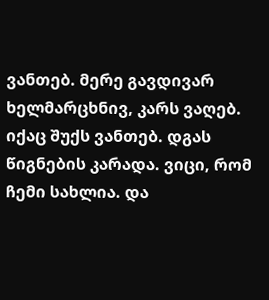ვანთებ. მერე გავდივარ ხელმარცხნივ, კარს ვაღებ. იქაც შუქს ვანთებ. დგას წიგნების კარადა. ვიცი, რომ ჩემი სახლია. და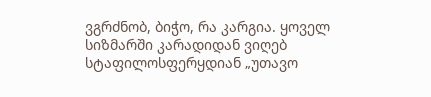ვგრძნობ, ბიჭო, რა კარგია. ყოველ სიზმარში კარადიდან ვიღებ სტაფილოსფერყდიან „უთავო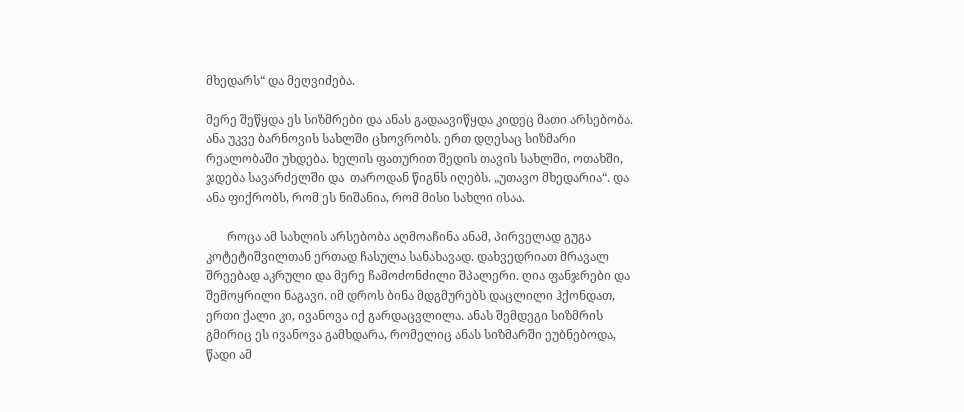მხედარს“ და მეღვიძება.

მერე შეწყდა ეს სიზმრები და ანას გადაავიწყდა კიდეც მათი არსებობა. ანა უკვე ბარნოვის სახლში ცხოვრობს. ერთ დღესაც სიზმარი რეალობაში უხდება. ხელის ფათურით შედის თავის სახლში, ოთახში, ჯდება სავარძელში და  თაროდან წიგნს იღებს. „უთავო მხედარია“. და ანა ფიქრობს, რომ ეს ნიშანია, რომ მისი სახლი ისაა.

       როცა ამ სახლის არსებობა აღმოაჩინა ანამ, პირველად გუგა კოტეტიშვილთან ერთად ჩასულა სანახავად. დახვედრიათ მრავალ შრეებად აკრული და მერე ჩამოძონძილი შპალერი. ღია ფანჯრები და შემოყრილი ნაგავი. იმ დროს ბინა მდგმურებს დაცლილი ჰქონდათ, ერთი ქალი კი, ივანოვა იქ გარდაცვლილა. ანას შემდეგი სიზმრის გმირიც ეს ივანოვა გამხდარა, რომელიც ანას სიზმარში ეუბნებოდა, წადი ამ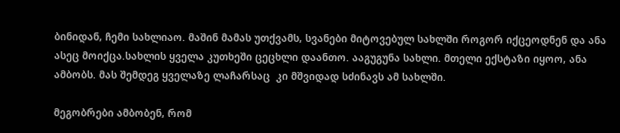ბინიდან, ჩემი სახლიაო. მაშინ მამას უთქვამს, სვანები მიტოვებულ სახლში როგორ იქცეოდნენ და ანა ასეც მოიქცა.სახლის ყველა კუთხეში ცეცხლი დაანთო. ააგუგუნა სახლი. მთელი ექსტაზი იყოო, ანა ამბობს. მას შემდეგ ყველაზე ლაჩარსაც  კი მშვიდად სძინავს ამ სახლში.

მეგობრები ამბობენ, რომ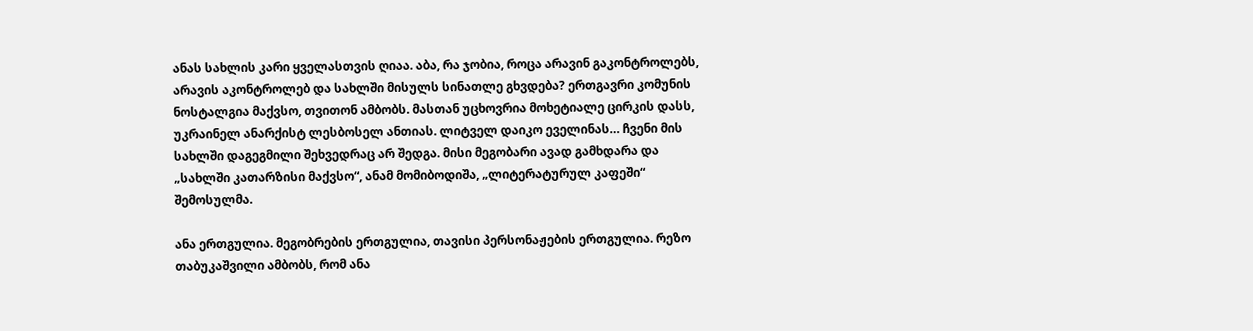ანას სახლის კარი ყველასთვის ღიაა. აბა, რა ჯობია, როცა არავინ გაკონტროლებს, არავის აკონტროლებ და სახლში მისულს სინათლე გხვდება? ერთგავრი კომუნის ნოსტალგია მაქვსო, თვითონ ამბობს. მასთან უცხოვრია მოხეტიალე ცირკის დასს, უკრაინელ ანარქისტ ლესბოსელ ანთიას. ლიტველ დაიკო ეველინას… ჩვენი მის სახლში დაგეგმილი შეხვედრაც არ შედგა. მისი მეგობარი ავად გამხდარა და „სახლში კათარზისი მაქვსო“, ანამ მომიბოდიშა, „ლიტერატურულ კაფეში“ შემოსულმა.

ანა ერთგულია. მეგობრების ერთგულია, თავისი პერსონაჟების ერთგულია. რეზო თაბუკაშვილი ამბობს, რომ ანა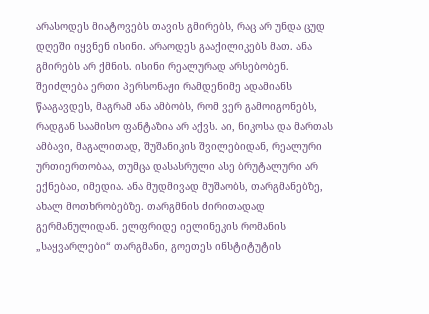არასოდეს მიატოვებს თავის გმირებს, რაც არ უნდა ცუდ დღეში იყვნენ ისინი. არაოდეს გააქილიკებს მათ. ანა გმირებს არ ქმნის. ისინი რეალურად არსებობენ. შეიძლება ერთი პერსონაჟი რამდენიმე ადამიანს წააგავდეს, მაგრამ ანა ამბობს, რომ ვერ გამოიგონებს, რადგან საამისო ფანტაზია არ აქვს. აი, ნიკოსა და მართას ამბავი, მაგალითად, შუშანიკის შვილებიდან, რეალური ურთიერთობაა, თუმცა დასასრული ასე ბრუტალური არ ექნებაo, იმედია. ანა მუდმივად მუშაობს, თარგმანებზე, ახალ მოთხრობებზე. თარგმნის ძირითადად გერმანულიდან. ელფრიდე იელინეკის რომანის „საყვარლები“ თარგმანი, გოეთეს ინსტიტუტის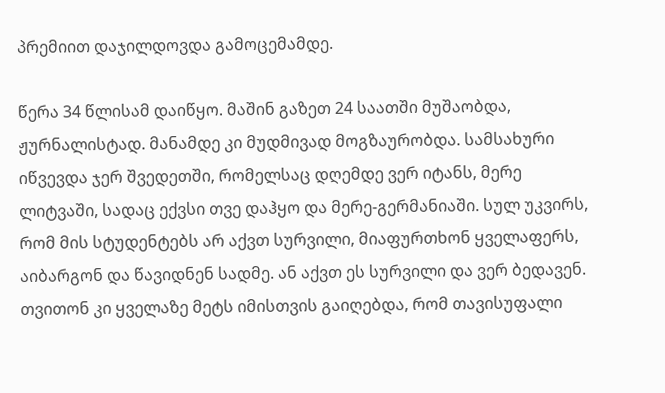პრემიით დაჯილდოვდა გამოცემამდე.

წერა 34 წლისამ დაიწყო. მაშინ გაზეთ 24 საათში მუშაობდა, ჟურნალისტად. მანამდე კი მუდმივად მოგზაურობდა. სამსახური იწვევდა ჯერ შვედეთში, რომელსაც დღემდე ვერ იტანს, მერე ლიტვაში, სადაც ექვსი თვე დაჰყო და მერე-გერმანიაში. სულ უკვირს, რომ მის სტუდენტებს არ აქვთ სურვილი, მიაფურთხონ ყველაფერს, აიბარგონ და წავიდნენ სადმე. ან აქვთ ეს სურვილი და ვერ ბედავენ. თვითონ კი ყველაზე მეტს იმისთვის გაიღებდა, რომ თავისუფალი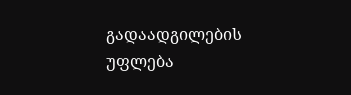გადაადგილების უფლება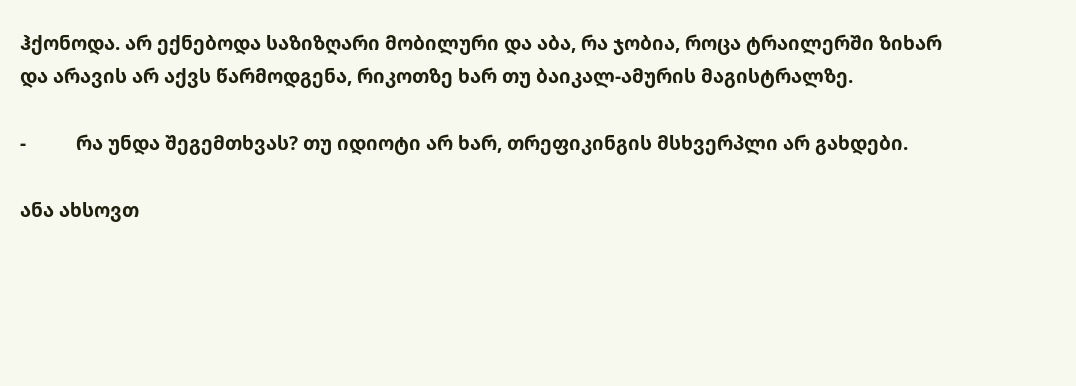ჰქონოდა. არ ექნებოდა საზიზღარი მობილური და აბა, რა ჯობია, როცა ტრაილერში ზიხარ და არავის არ აქვს წარმოდგენა, რიკოთზე ხარ თუ ბაიკალ-ამურის მაგისტრალზე.

-          რა უნდა შეგემთხვას? თუ იდიოტი არ ხარ, თრეფიკინგის მსხვერპლი არ გახდები.

ანა ახსოვთ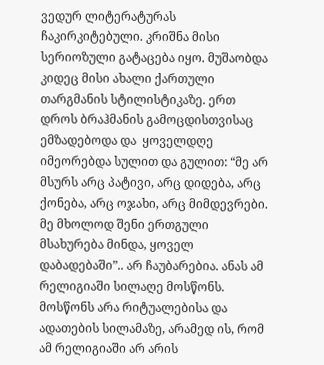ვედურ ლიტერატურას ჩაკირკიტებული. კრიშნა მისი სერიოზული გატაცება იყო. მუშაობდა კიდეც მისი ახალი ქართული თარგმანის სტილისტიკაზე. ერთ დროს ბრაჰმანის გამოცდისთვისაც ემზადებოდა და  ყოველდღე იმეორებდა სულით და გულით: “მე არ მსურს არც პატივი, არც დიდება, არც ქონება, არც ოჯახი, არც მიმდევრები. მე მხოლოდ შენი ერთგული მსახურება მინდა, ყოველ დაბადებაში”.. არ ჩაუბარებია. ანას ამ რელიგიაში სილაღე მოსწონს. მოსწონს არა რიტუალებისა და ადათების სილამაზე, არამედ ის, რომ ამ რელიგიაში არ არის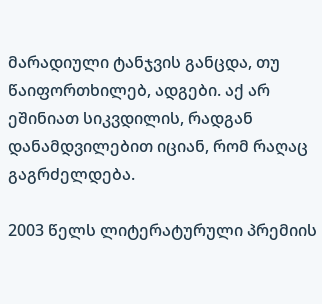მარადიული ტანჯვის განცდა, თუ წაიფორთხილებ, ადგები. აქ არ ეშინიათ სიკვდილის, რადგან დანამდვილებით იციან, რომ რაღაც გაგრძელდება.

2003 წელს ლიტერატურული პრემიის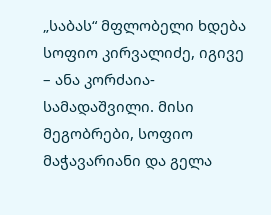„საბას“ მფლობელი ხდება სოფიო კირვალიძე, იგივე – ანა კორძაია-სამადაშვილი. მისი მეგობრები, სოფიო მაჭავარიანი და გელა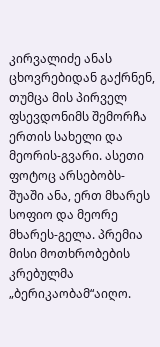კირვალიძე ანას ცხოვრებიდან გაქრნენ, თუმცა მის პირველ ფსევდონიმს შემორჩა ერთის სახელი და მეორის-გვარი. ასეთი ფოტოც არსებობს- შუაში ანა, ერთ მხარეს სოფიო და მეორე მხარეს-გელა. პრემია მისი მოთხრობების კრებულმა „ბერიკაობამ“აიღო.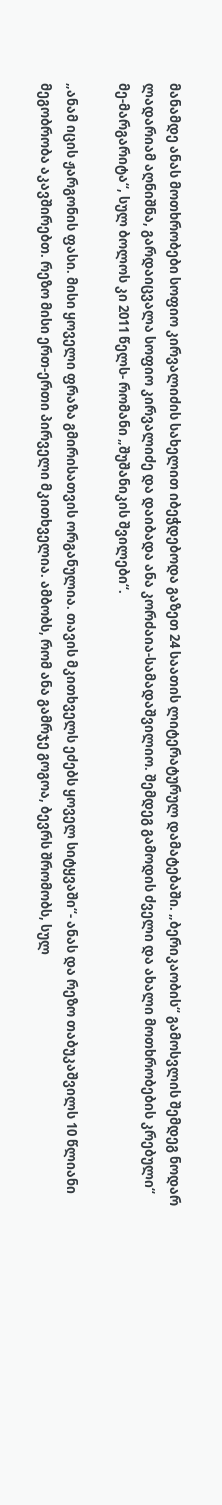მანამდე ანას მოთხრობები სოფიო კირვალიძის სახელით იბეჭდებოდა გაზეთ 24 საათის ლიტერატურულ დამატებაში. „ბერიკაობის“ გამოსვლის შემდეგ ნოდარ ლადარიამ აღნიშნა, გარდაიცვალა სოფიო კირვალიძე და დაიბადა ანა კორძაია-სამადაშვილიო. შემდეგ გამოდის ძველი და ახალი მოთხრობების კრებული“ მე-მარგარიტა“, სულ ბოლოს კი 2011 წელს- რომანი „შუშანიკის შვილები“.

„ანამ იცის ჟარგონის ფასი. მისი ყოველი ფრაზა გმირისათვის ორგანულია. თავის მკითხველს ეძებს ყოველ სიტყვაში“- ანას და რეზო თაბუკაშვილს 10 წლიანი მეგობრობა აკავშირებთ. რეზო მისი ერთ-ერთი პირველი მკითხველია. ამბობს, რომ ანა გამრჯე გოგოა, ბევრს შრომობს, სულ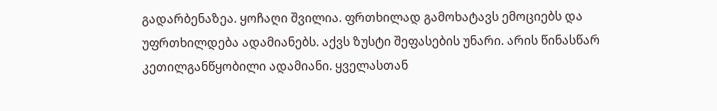გადარბენაზეა. ყოჩაღი შვილია. ფრთხილად გამოხატავს ემოციებს და უფრთხილდება ადამიანებს. აქვს ზუსტი შეფასების უნარი. არის წინასწარ კეთილგანწყობილი ადამიანი. ყველასთან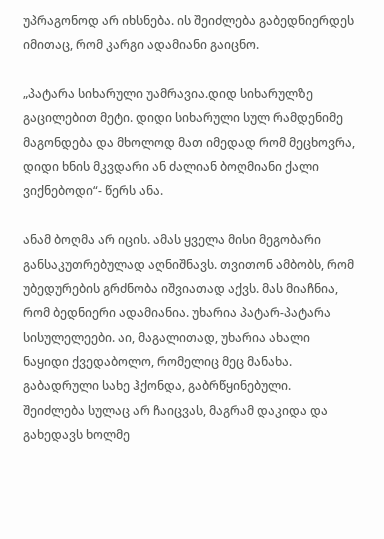უპრაგონოდ არ იხსნება. ის შეიძლება გაბედნიერდეს იმითაც, რომ კარგი ადამიანი გაიცნო.

„პატარა სიხარული უამრავია.დიდ სიხარულზე გაცილებით მეტი. დიდი სიხარული სულ რამდენიმე მაგონდება და მხოლოდ მათ იმედად რომ მეცხოვრა, დიდი ხნის მკვდარი ან ძალიან ბოღმიანი ქალი ვიქნებოდი“- წერს ანა.

ანამ ბოღმა არ იცის. ამას ყველა მისი მეგობარი განსაკუთრებულად აღნიშნავს. თვითონ ამბობს, რომ უბედურების გრძნობა იშვიათად აქვს. მას მიაჩნია, რომ ბედნიერი ადამიანია. უხარია პატარ-პატარა სისულელეები. აი, მაგალითად, უხარია ახალი ნაყიდი ქვედაბოლო, რომელიც მეც მანახა. გაბადრული სახე ჰქონდა, გაბრწყინებული. შეიძლება სულაც არ ჩაიცვას, მაგრამ დაკიდა და გახედავს ხოლმე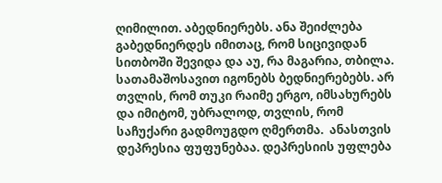ღიმილით. აბედნიერებს. ანა შეიძლება გაბედნიერდეს იმითაც, რომ სიცივიდან სითბოში შევიდა და აუ, რა მაგარია, თბილა. სათამაშოსავით იგონებს ბედნიერებებს. არ თვლის, რომ თუკი რაიმე ერგო, იმსახურებს და იმიტომ, უბრალოდ, თვლის, რომ საჩუქარი გადმოუგდო ღმერთმა.  ანასთვის დეპრესია ფუფუნებაა. დეპრესიის უფლება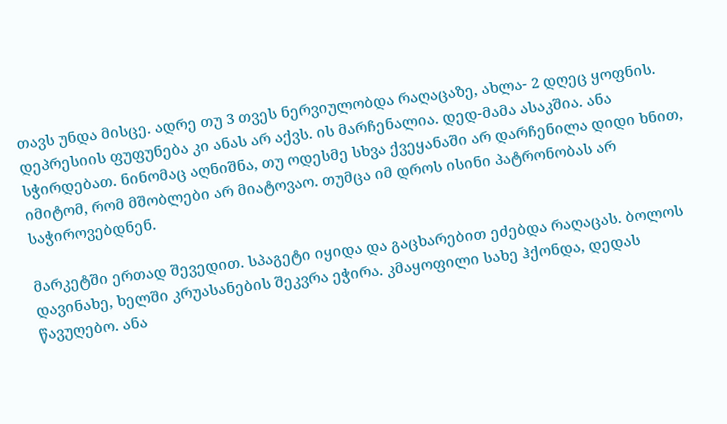თავს უნდა მისცე. ადრე თუ 3 თვეს ნერვიულობდა რაღაცაზე, ახლა- 2 დღეც ყოფნის. დეპრესიის ფუფუნება კი ანას არ აქვს. ის მარჩენალია. დედ-მამა ასაკშია. ანა სჭირდებათ. ნინომაც აღნიშნა, თუ ოდესმე სხვა ქვეყანაში არ დარჩენილა დიდი ხნით, იმიტომ, რომ მშობლები არ მიატოვაო. თუმცა იმ დროს ისინი პატრონობას არ საჭიროვებდნენ.

მარკეტში ერთად შევედით. სპაგეტი იყიდა და გაცხარებით ეძებდა რაღაცას. ბოლოს დავინახე, ხელში კრუასანების შეკვრა ეჭირა. კმაყოფილი სახე ჰქონდა, დედას წავუღებო. ანა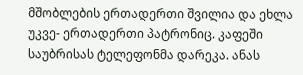მშობლების ერთადერთი შვილია და ეხლა უკვე- ერთადერთი პატრონიც. კაფეში საუბრისას ტელეფონმა დარეკა. ანას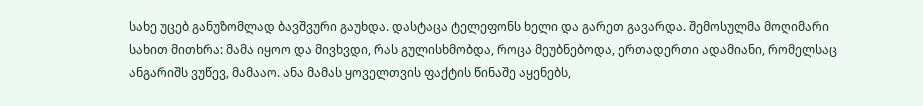სახე უცებ განუზომლად ბავშვური გაუხდა. დასტაცა ტელეფონს ხელი და გარეთ გავარდა. შემოსულმა მოღიმარი სახით მითხრა: მამა იყოო და მივხვდი, რას გულისხმობდა, როცა მეუბნებოდა, ერთადერთი ადამიანი, რომელსაც ანგარიშს ვუწევ, მამააო. ანა მამას ყოველთვის ფაქტის წინაშე აყენებს,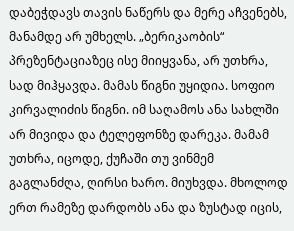დაბეჭდავს თავის ნაწერს და მერე აჩვენებს, მანამდე არ უმხელს. „ბერიკაობის“ პრეზენტაციაზეც ისე მიიყვანა, არ უთხრა, სად მიჰყავდა. მამას წიგნი უყიდია. სოფიო კირვალიძის წიგნი. იმ საღამოს ანა სახლში არ მივიდა და ტელეფონზე დარეკა. მამამ უთხრა, იცოდე, ქუჩაში თუ ვინმემ გაგლანძღა, ღირსი ხარო. მიუხვდა. მხოლოდ ერთ რამეზე დარდობს ანა და ზუსტად იცის,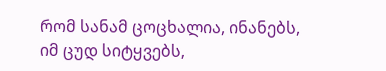რომ სანამ ცოცხალია, ინანებს, იმ ცუდ სიტყვებს,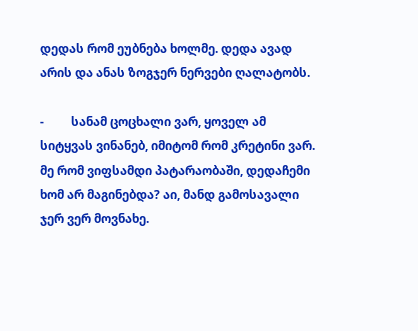დედას რომ ეუბნება ხოლმე. დედა ავად არის და ანას ზოგჯერ ნერვები ღალატობს.

-         სანამ ცოცხალი ვარ, ყოველ ამ სიტყვას ვინანებ, იმიტომ რომ კრეტინი ვარ. მე რომ ვიფსამდი პატარაობაში, დედაჩემი ხომ არ მაგინებდა? აი, მანდ გამოსავალი ჯერ ვერ მოვნახე.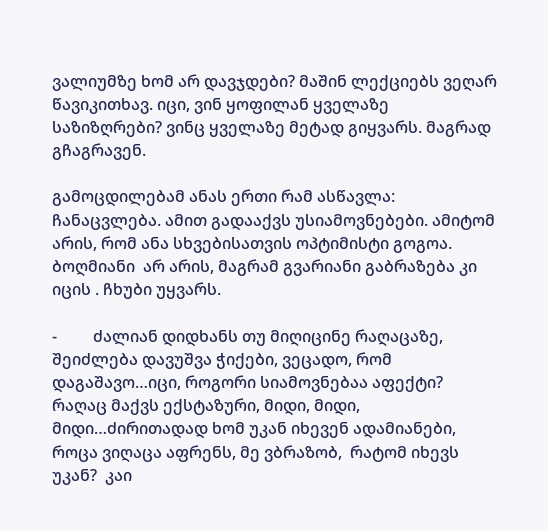ვალიუმზე ხომ არ დავჯდები? მაშინ ლექციებს ვეღარ წავიკითხავ. იცი, ვინ ყოფილან ყველაზე საზიზღრები? ვინც ყველაზე მეტად გიყვარს. მაგრად გჩაგრავენ.

გამოცდილებამ ანას ერთი რამ ასწავლა: ჩანაცვლება. ამით გადააქვს უსიამოვნებები. ამიტომ არის, რომ ანა სხვებისათვის ოპტიმისტი გოგოა. ბოღმიანი  არ არის, მაგრამ გვარიანი გაბრაზება კი იცის . ჩხუბი უყვარს.

-         ძალიან დიდხანს თუ მიღიცინე რაღაცაზე, შეიძლება დავუშვა ჭიქები, ვეცადო, რომ დაგაშავო…იცი, როგორი სიამოვნებაა აფექტი? რაღაც მაქვს ექსტაზური, მიდი, მიდი, მიდი…ძირითადად ხომ უკან იხევენ ადამიანები, როცა ვიღაცა აფრენს, მე ვბრაზობ,  რატომ იხევს უკან?  კაი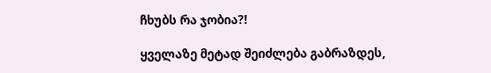ჩხუბს რა ჯობია?!

ყველაზე მეტად შეიძლება გაბრაზდეს,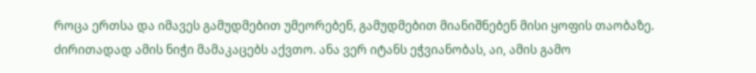როცა ერთსა და იმავეს გამუდმებით უმეორებენ, გამუდმებით მიანიშნებენ მისი ყოფის თაობაზე. ძირითადად ამის ნიჭი მამაკაცებს აქვთო. ანა ვერ იტანს ეჭვიანობას, აი, ამის გამო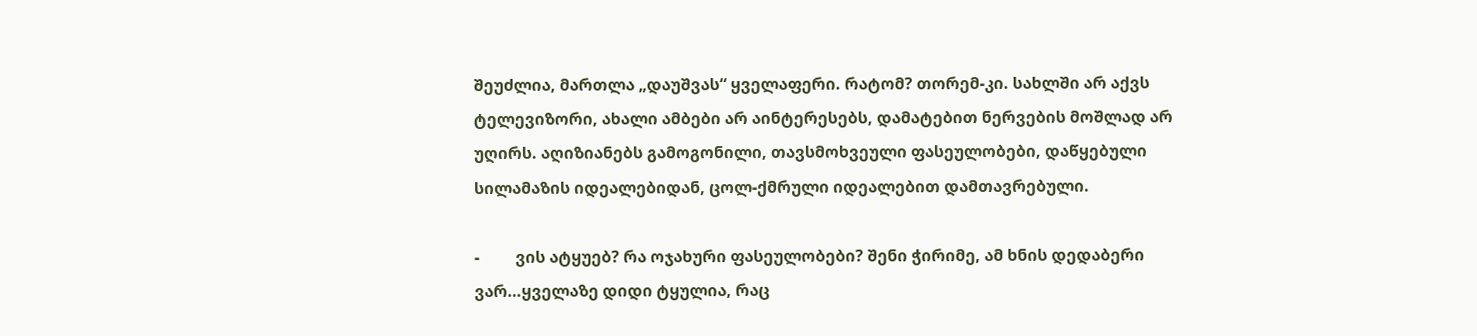შეუძლია, მართლა „დაუშვას“ ყველაფერი. რატომ? თორემ-კი. სახლში არ აქვს ტელევიზორი, ახალი ამბები არ აინტერესებს, დამატებით ნერვების მოშლად არ უღირს. აღიზიანებს გამოგონილი, თავსმოხვეული ფასეულობები, დაწყებული სილამაზის იდეალებიდან, ცოლ-ქმრული იდეალებით დამთავრებული.

-         ვის ატყუებ? რა ოჯახური ფასეულობები? შენი ჭირიმე, ამ ხნის დედაბერი ვარ…ყველაზე დიდი ტყულია, რაც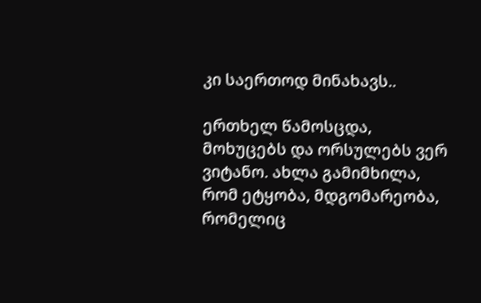კი საერთოდ მინახავს..

ერთხელ წამოსცდა, მოხუცებს და ორსულებს ვერ ვიტანო. ახლა გამიმხილა, რომ ეტყობა, მდგომარეობა, რომელიც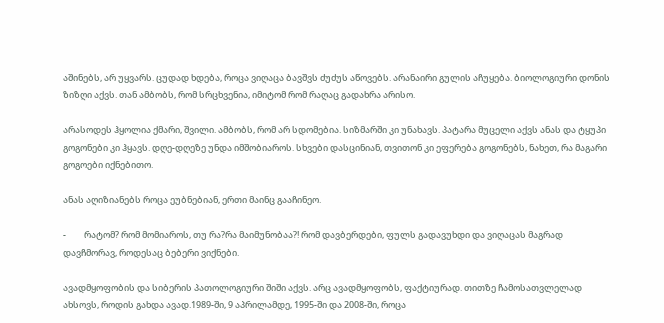აშინებს, არ უყვარს. ცუდად ხდება, როცა ვიღაცა ბავშვს ძუძუს აწოვებს. არანაირი გულის აჩუყება. ბიოლოგიური დონის ზიზღი აქვს. თან ამბობს, რომ სრცხვენია, იმიტომ რომ რაღაც გადახრა არისო.

არასოდეს ჰყოლია ქმარი, შვილი. ამბობს, რომ არ სდომებია. სიზმარში კი უნახავს. პატარა მუცელი აქვს ანას და ტყუპი გოგონები კი ჰყავს. დღე-დღეზე უნდა იმშობიაროს. სხვები დასცინიან, თვითონ კი ეფერება გოგონებს, ნახეთ, რა მაგარი გოგოები იქნებითო.

ანას აღიზიანებს როცა ეუბნებიან, ერთი მაინც გააჩინეო.

-         რატომ? რომ მომიაროს, თუ რა?რა მაიმუნობაა?! რომ დავბერდები, ფულს გადავუხდი და ვიღაცას მაგრად დავჩმორავ, როდესაც ბებერი ვიქნები.

ავადმყოფობის და სიბერის პათოლოგიური შიში აქვს. არც ავადმყოფობს, ფაქტიურად. თითზე ჩამოსათვლელად ახსოვს, როდის გახდა ავად.1989-ში, 9 აპრილამდე, 1995-ში და 2008-ში, როცა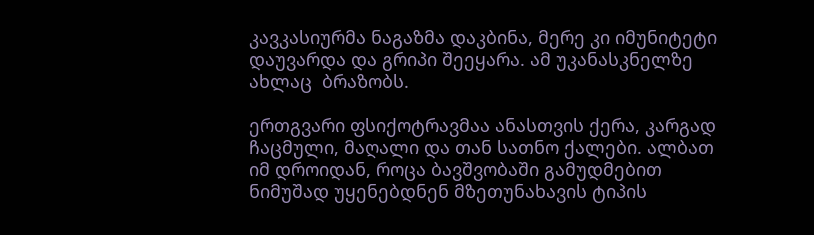კავკასიურმა ნაგაზმა დაკბინა, მერე კი იმუნიტეტი დაუვარდა და გრიპი შეეყარა. ამ უკანასკნელზე ახლაც  ბრაზობს.

ერთგვარი ფსიქოტრავმაა ანასთვის ქერა, კარგად ჩაცმული, მაღალი და თან სათნო ქალები. ალბათ იმ დროიდან, როცა ბავშვობაში გამუდმებით ნიმუშად უყენებდნენ მზეთუნახავის ტიპის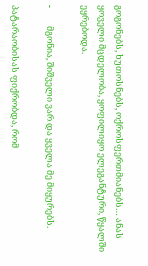გოგონებს, ხუთოსნებს, ოქროსფერთმიანებს… ანას ყოველი მცდელობა, ყოფილიყო ელეგანტური, წყალში ეყრებოდა.

-         მგონია, შიშველი ვარ და ყველა მე მიყურებს.

პატარაობისას ფიქრობდა, რომ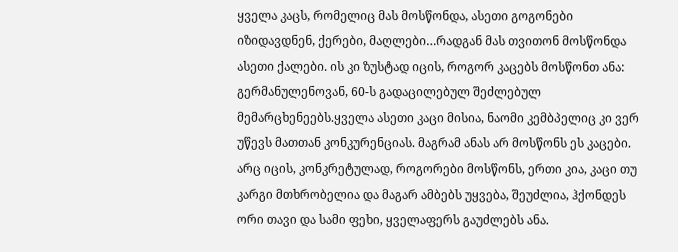ყველა კაცს, რომელიც მას მოსწონდა, ასეთი გოგონები იზიდავდნენ, ქერები, მაღლები…რადგან მას თვითონ მოსწონდა ასეთი ქალები. ის კი ზუსტად იცის, როგორ კაცებს მოსწონთ ანა: გერმანულენოვან, 60-ს გადაცილებულ შეძლებულ მემარცხენეებს.ყველა ასეთი კაცი მისია, ნაომი კემბპელიც კი ვერ უწევს მათთან კონკურენციას. მაგრამ ანას არ მოსწონს ეს კაცები. არც იცის, კონკრეტულად, როგორები მოსწონს, ერთი კია, კაცი თუ კარგი მთხრობელია და მაგარ ამბებს უყვება, შეუძლია, ჰქონდეს ორი თავი და სამი ფეხი, ყველაფერს გაუძლებს ანა.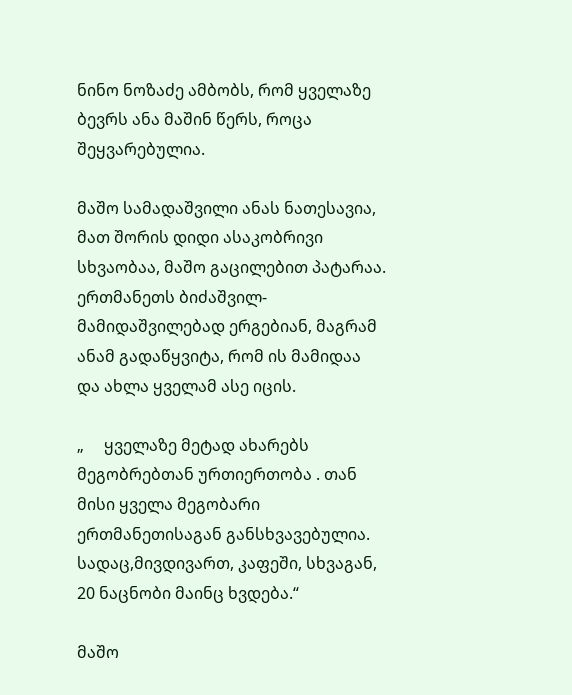ნინო ნოზაძე ამბობს, რომ ყველაზე ბევრს ანა მაშინ წერს, როცა შეყვარებულია.

მაშო სამადაშვილი ანას ნათესავია, მათ შორის დიდი ასაკობრივი სხვაობაა, მაშო გაცილებით პატარაა. ერთმანეთს ბიძაშვილ-მამიდაშვილებად ერგებიან, მაგრამ ანამ გადაწყვიტა, რომ ის მამიდაა და ახლა ყველამ ასე იცის.

„     ყველაზე მეტად ახარებს მეგობრებთან ურთიერთობა . თან მისი ყველა მეგობარი ერთმანეთისაგან განსხვავებულია. სადაც,მივდივართ, კაფეში, სხვაგან,  20 ნაცნობი მაინც ხვდება.“

მაშო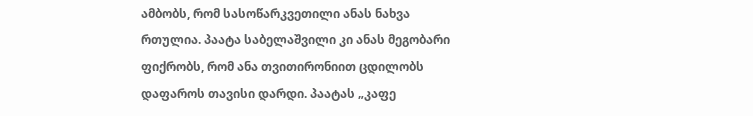ამბობს, რომ სასოწარკვეთილი ანას ნახვა რთულია. პაატა საბელაშვილი კი ანას მეგობარი ფიქრობს, რომ ანა თვითირონიით ცდილობს დაფაროს თავისი დარდი. პაატას „კაფე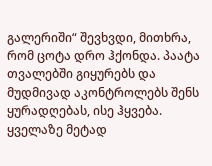გალერიში“ შევხვდი, მითხრა, რომ ცოტა დრო ჰქონდა. პაატა თვალებში გიყურებს და მუდმივად აკონტროლებს შენს ყურადღებას, ისე ჰყვება. ყველაზე მეტად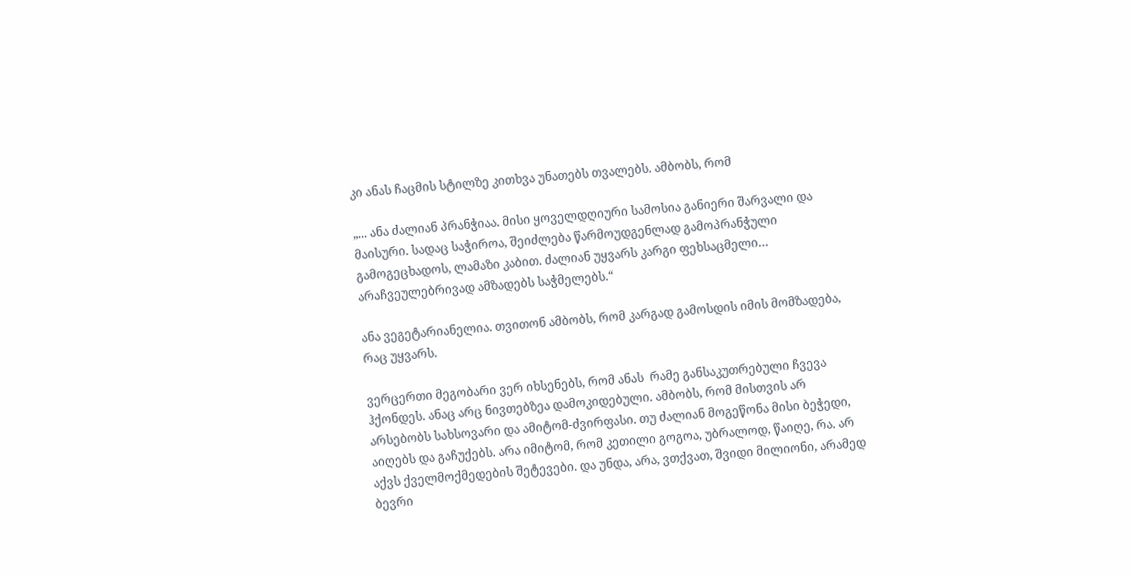კი ანას ჩაცმის სტილზე კითხვა უნათებს თვალებს. ამბობს, რომ

„... ანა ძალიან პრანჭიაა. მისი ყოველდღიური სამოსია განიერი შარვალი და მაისური. სადაც საჭიროა, შეიძლება წარმოუდგენლად გამოპრანჭული გამოგეცხადოს, ლამაზი კაბით. ძალიან უყვარს კარგი ფეხსაცმელი… არაჩვეულებრივად ამზადებს საჭმელებს.“

ანა ვეგეტარიანელია. თვითონ ამბობს, რომ კარგად გამოსდის იმის მომზადება, რაც უყვარს.

ვერცერთი მეგობარი ვერ იხსენებს, რომ ანას  რამე განსაკუთრებული ჩვევა ჰქონდეს. ანაც არც ნივთებზეა დამოკიდებული. ამბობს, რომ მისთვის არ არსებობს სახსოვარი და ამიტომ-ძვირფასი. თუ ძალიან მოგეწონა მისი ბეჭედი, აიღებს და გაჩუქებს. არა იმიტომ, რომ კეთილი გოგოა, უბრალოდ, წაიღე, რა. არ აქვს ქველმოქმედების შეტევები. და უნდა, არა, ვთქვათ, შვიდი მილიონი, არამედ ბევრი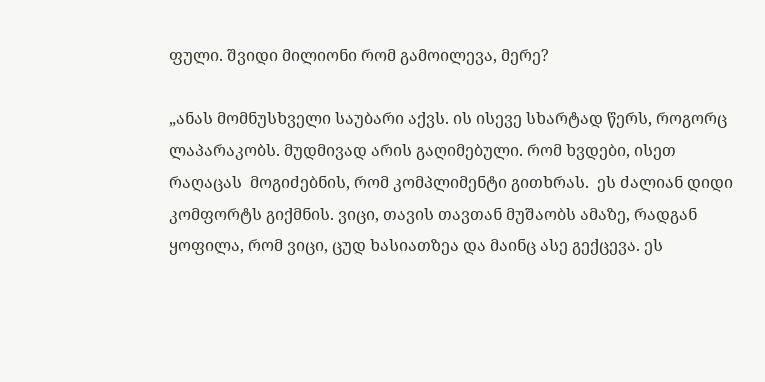ფული. შვიდი მილიონი რომ გამოილევა, მერე?

„ანას მომნუსხველი საუბარი აქვს. ის ისევე სხარტად წერს, როგორც ლაპარაკობს. მუდმივად არის გაღიმებული. რომ ხვდები, ისეთ რაღაცას  მოგიძებნის, რომ კომპლიმენტი გითხრას.  ეს ძალიან დიდი კომფორტს გიქმნის. ვიცი, თავის თავთან მუშაობს ამაზე, რადგან ყოფილა, რომ ვიცი, ცუდ ხასიათზეა და მაინც ასე გექცევა. ეს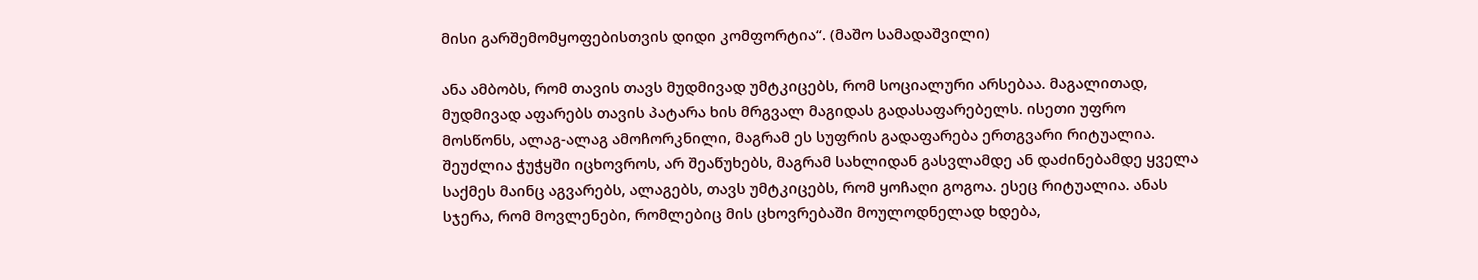მისი გარშემომყოფებისთვის დიდი კომფორტია“. (მაშო სამადაშვილი)

ანა ამბობს, რომ თავის თავს მუდმივად უმტკიცებს, რომ სოციალური არსებაა. მაგალითად, მუდმივად აფარებს თავის პატარა ხის მრგვალ მაგიდას გადასაფარებელს. ისეთი უფრო მოსწონს, ალაგ-ალაგ ამოჩორკნილი, მაგრამ ეს სუფრის გადაფარება ერთგვარი რიტუალია. შეუძლია ჭუჭყში იცხოვროს, არ შეაწუხებს, მაგრამ სახლიდან გასვლამდე ან დაძინებამდე ყველა საქმეს მაინც აგვარებს, ალაგებს, თავს უმტკიცებს, რომ ყოჩაღი გოგოა. ესეც რიტუალია. ანას სჯერა, რომ მოვლენები, რომლებიც მის ცხოვრებაში მოულოდნელად ხდება,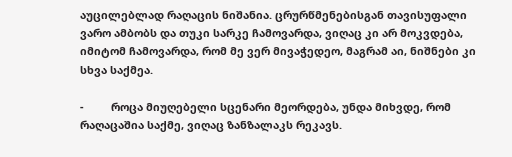აუცილებლად რაღაცის ნიშანია. ცრურწმენებისგან თავისუფალი ვარო ამბობს და თუკი სარკე ჩამოვარდა, ვიღაც კი არ მოკვდება, იმიტომ ჩამოვარდა, რომ მე ვერ მივაჭედეო, მაგრამ აი, ნიშნები კი სხვა საქმეა.

-         როცა მიუღებელი სცენარი მეორდება, უნდა მიხვდე, რომ რაღაცაშია საქმე, ვიღაც ზანზალაკს რეკავს.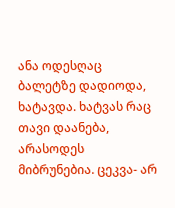ანა ოდესღაც ბალეტზე დადიოდა, ხატავდა. ხატვას რაც თავი დაანება, არასოდეს მიბრუნებია. ცეკვა- არ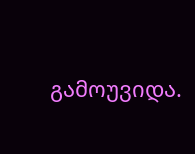გამოუვიდა.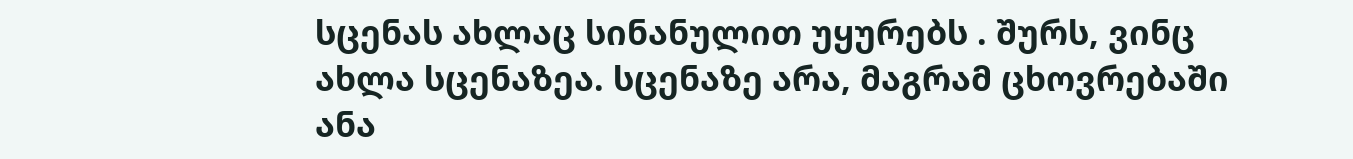სცენას ახლაც სინანულით უყურებს . შურს, ვინც ახლა სცენაზეა. სცენაზე არა, მაგრამ ცხოვრებაში ანა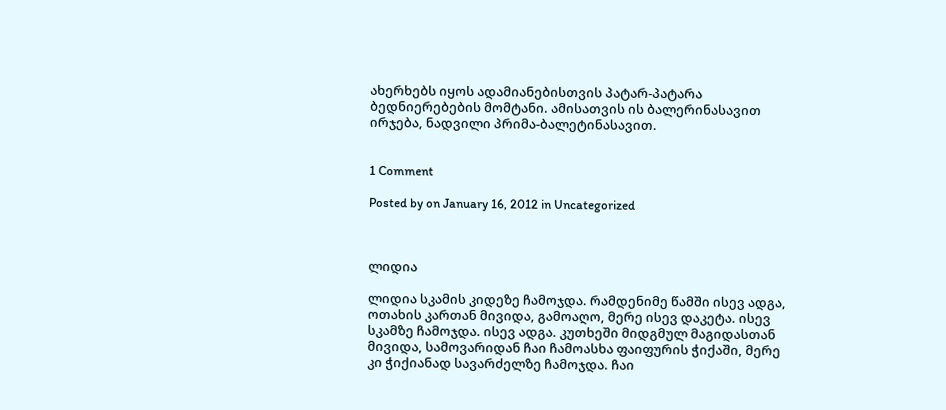ახერხებს იყოს ადამიანებისთვის პატარ-პატარა ბედნიერებების მომტანი. ამისათვის ის ბალერინასავით ირჯება, ნადვილი პრიმა-ბალეტინასავით.


1 Comment

Posted by on January 16, 2012 in Uncategorized



ლიდია

ლიდია სკამის კიდეზე ჩამოჯდა. რამდენიმე წამში ისევ ადგა, ოთახის კართან მივიდა, გამოაღო, მერე ისევ დაკეტა. ისევ სკამზე ჩამოჯდა. ისევ ადგა. კუთხეში მიდგმულ მაგიდასთან მივიდა, სამოვარიდან ჩაი ჩამოასხა ფაიფურის ჭიქაში, მერე კი ჭიქიანად სავარძელზე ჩამოჯდა. ჩაი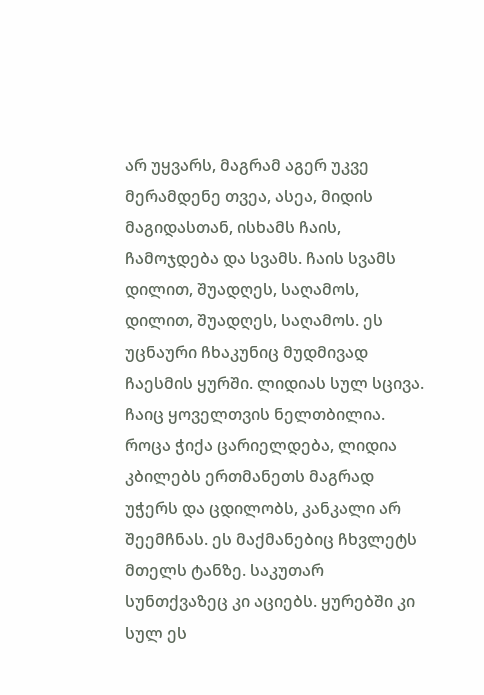არ უყვარს, მაგრამ აგერ უკვე მერამდენე თვეა, ასეა, მიდის მაგიდასთან, ისხამს ჩაის, ჩამოჯდება და სვამს. ჩაის სვამს დილით, შუადღეს, საღამოს, დილით, შუადღეს, საღამოს. ეს უცნაური ჩხაკუნიც მუდმივად ჩაესმის ყურში. ლიდიას სულ სცივა. ჩაიც ყოველთვის ნელთბილია. როცა ჭიქა ცარიელდება, ლიდია კბილებს ერთმანეთს მაგრად უჭერს და ცდილობს, კანკალი არ შეემჩნას. ეს მაქმანებიც ჩხვლეტს მთელს ტანზე. საკუთარ სუნთქვაზეც კი აციებს. ყურებში კი სულ ეს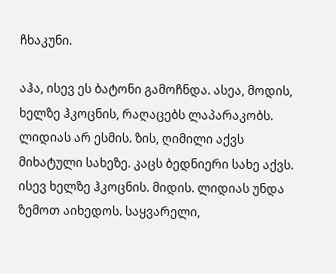ჩხაკუნი.

აჰა, ისევ ეს ბატონი გამოჩნდა. ასეა, მოდის, ხელზე ჰკოცნის, რაღაცებს ლაპარაკობს. ლიდიას არ ესმის. ზის, ღიმილი აქვს მიხატული სახეზე. კაცს ბედნიერი სახე აქვს. ისევ ხელზე ჰკოცნის. მიდის. ლიდიას უნდა ზემოთ აიხედოს. საყვარელი,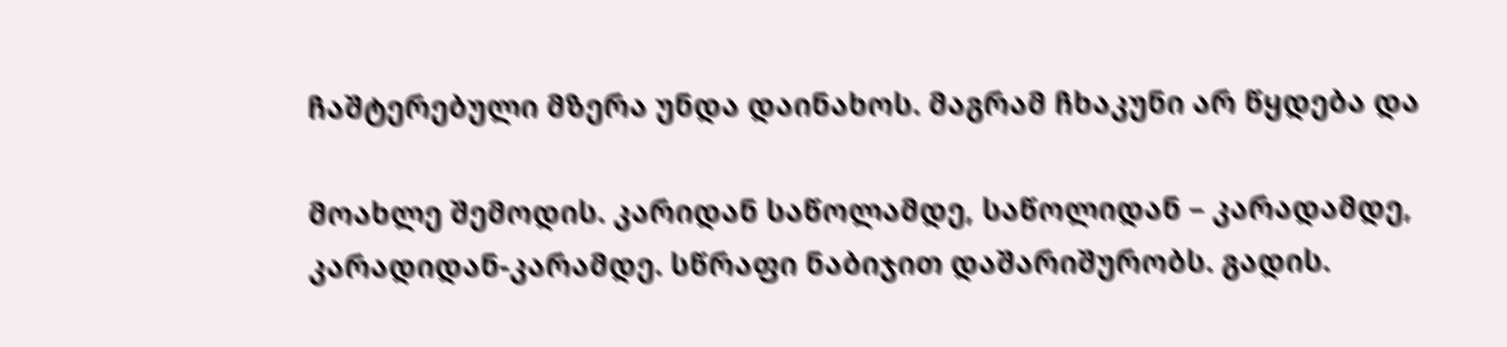ჩაშტერებული მზერა უნდა დაინახოს. მაგრამ ჩხაკუნი არ წყდება და

მოახლე შემოდის. კარიდან საწოლამდე, საწოლიდან – კარადამდე, კარადიდან-კარამდე. სწრაფი ნაბიჯით დაშარიშურობს. გადის.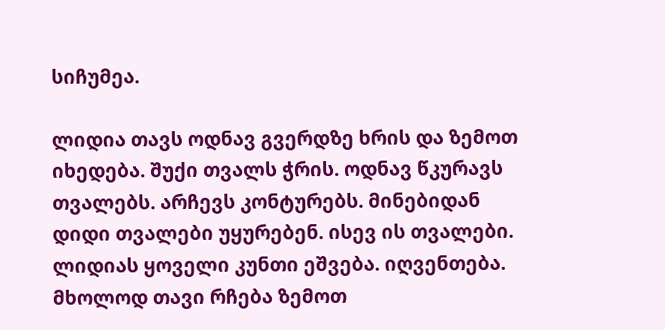სიჩუმეა.

ლიდია თავს ოდნავ გვერდზე ხრის და ზემოთ იხედება. შუქი თვალს ჭრის. ოდნავ წკურავს თვალებს. არჩევს კონტურებს. მინებიდან დიდი თვალები უყურებენ. ისევ ის თვალები. ლიდიას ყოველი კუნთი ეშვება. იღვენთება. მხოლოდ თავი რჩება ზემოთ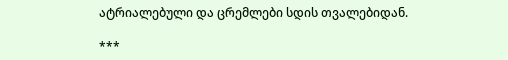ატრიალებული და ცრემლები სდის თვალებიდან.

***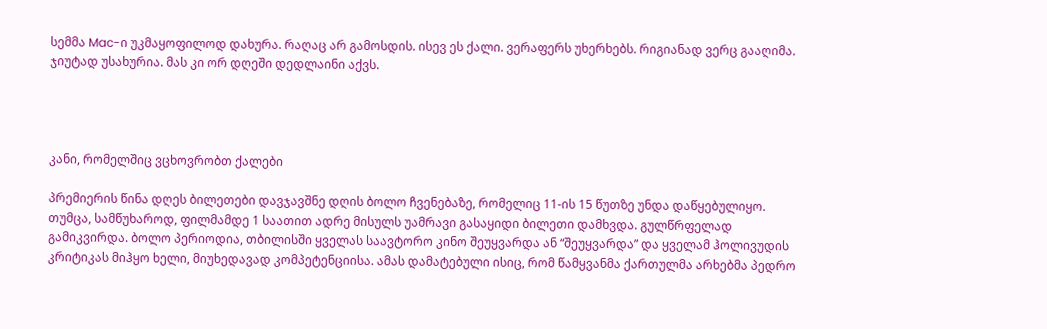სემმა Mac-ი უკმაყოფილოდ დახურა. რაღაც არ გამოსდის. ისევ ეს ქალი. ვერაფერს უხერხებს. რიგიანად ვერც გააღიმა. ჯიუტად უსახურია. მას კი ორ დღეში დედლაინი აქვს.




კანი, რომელშიც ვცხოვრობთ ქალები

პრემიერის წინა დღეს ბილეთები დავჯავშნე დღის ბოლო ჩვენებაზე, რომელიც 11-ის 15 წუთზე უნდა დაწყებულიყო. თუმცა, სამწუხაროდ, ფილმამდე 1 საათით ადრე მისულს უამრავი გასაყიდი ბილეთი დამხვდა. გულწრფელად გამიკვირდა. ბოლო პერიოდია, თბილისში ყველას საავტორო კინო შეუყვარდა ან “შეუყვარდა” და ყველამ ჰოლივუდის კრიტიკას მიჰყო ხელი, მიუხედავად კომპეტენციისა. ამას დამატებული ისიც, რომ წამყვანმა ქართულმა არხებმა პედრო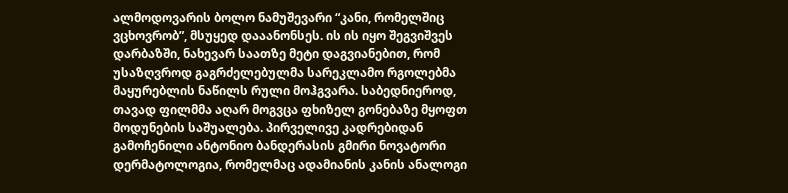ალმოდოვარის ბოლო ნამუშევარი “კანი, რომელშიც ვცხოვრობ”, მსუყედ დააანონსეს. ის ის იყო შეგვიშვეს დარბაზში, ნახევარ საათზე მეტი დაგვიანებით, რომ უსაზღვროდ გაგრძელებულმა სარეკლამო რგოლებმა მაყურებლის ნაწილს რული მოჰგვარა. საბედნიეროდ, თავად ფილმმა აღარ მოგვცა ფხიზელ გონებაზე მყოფთ მოდუნების საშუალება. პირველივე კადრებიდან გამოჩენილი ანტონიო ბანდერასის გმირი ნოვატორი დერმატოლოგია, რომელმაც ადამიანის კანის ანალოგი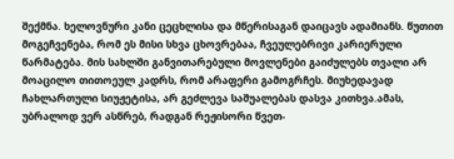შექმნა. ხელოვნური კანი ცეცხლისა და მწერისაგან დაიცავს ადამიანს. წუთით მოგეჩვენება, რომ ეს მისი სხვა ცხოვრებაა, ჩვეულებრივი კარიერული წარმატება. მის სახლში განვითარებული მოვლენები გაიძულებს თვალი არ მოაცილო თითოეულ კადრს, რომ არაფერი გამოგრჩეს. მიუხედავად ჩახლართული სიუჟეტისა, არ გეძლევა საშუალებას დასვა კითხვა.ამას, უბრალოდ ვერ ასწრებ, რადგან რეჟისორი წვეთ-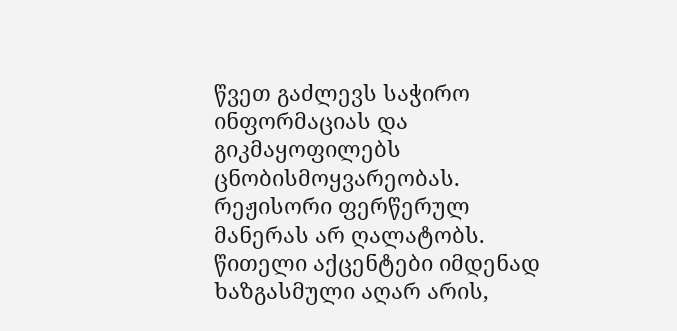წვეთ გაძლევს საჭირო ინფორმაციას და გიკმაყოფილებს ცნობისმოყვარეობას. რეჟისორი ფერწერულ მანერას არ ღალატობს. წითელი აქცენტები იმდენად ხაზგასმული აღარ არის,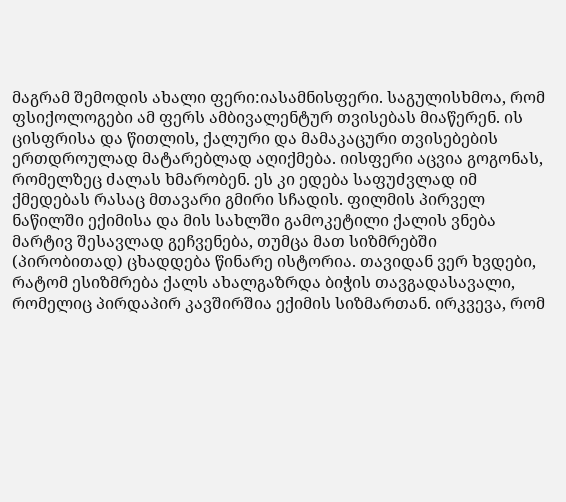მაგრამ შემოდის ახალი ფერი:იასამნისფერი. საგულისხმოა, რომ ფსიქოლოგები ამ ფერს ამბივალენტურ თვისებას მიაწერენ. ის ცისფრისა და წითლის, ქალური და მამაკაცური თვისებების ერთდროულად მატარებლად აღიქმება. იისფერი აცვია გოგონას, რომელზეც ძალას ხმარობენ. ეს კი ედება საფუძვლად იმ ქმედებას რასაც მთავარი გმირი სჩადის. ფილმის პირველ ნაწილში ექიმისა და მის სახლში გამოკეტილი ქალის ვნება მარტივ შესავლად გეჩვენება, თუმცა მათ სიზმრებში (პირობითად) ცხადდება წინარე ისტორია. თავიდან ვერ ხვდები, რატომ ესიზმრება ქალს ახალგაზრდა ბიჭის თავგადასავალი, რომელიც პირდაპირ კავშირშია ექიმის სიზმართან. ირკვევა, რომ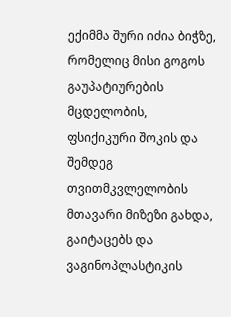ექიმმა შური იძია ბიჭზე, რომელიც მისი გოგოს გაუპატიურების მცდელობის, ფსიქიკური შოკის და შემდეგ თვითმკვლელობის მთავარი მიზეზი გახდა, გაიტაცებს და ვაგინოპლასტიკის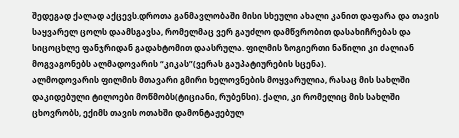შედეგად ქალად აქცევს.დროთა განმავლობაში მისი სხეული ახალი კანით დაფარა და თავის საყვარელ ცოლს დაამსგავსა, რომელმაც ვერ გაუძლო დამწვრობით დასახიჩრებას და სიცოცხლე ფანჯრიდან გადახტომით დაასრულა. ფილმის ზოგიერთი ნაწილი კი ძალიან მოგვაგონებს ალმადოვარის “კიკას”(ვერას გაუპატიურების სცენა).
ალმოდოვარის ფილმის მთავარი გმირი ხელოვნების მოყვარულია, რასაც მის სახლში დაკიდებული ტილოები მოწმობს(ტიციანი, რუბენსი). ქალი, კი რომელიც მის სახლში ცხოვრობს, ექიმს თავის ოთახში დამონტაჟებულ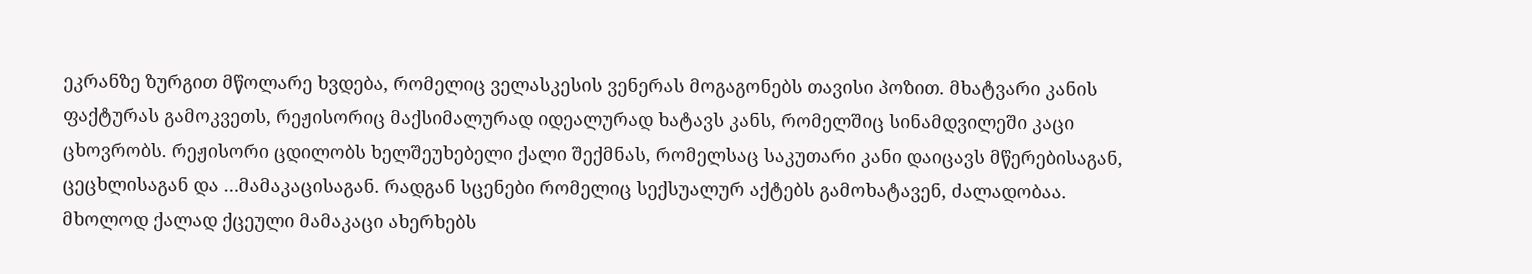ეკრანზე ზურგით მწოლარე ხვდება, რომელიც ველასკესის ვენერას მოგაგონებს თავისი პოზით. მხატვარი კანის ფაქტურას გამოკვეთს, რეჟისორიც მაქსიმალურად იდეალურად ხატავს კანს, რომელშიც სინამდვილეში კაცი ცხოვრობს. რეჟისორი ცდილობს ხელშეუხებელი ქალი შექმნას, რომელსაც საკუთარი კანი დაიცავს მწერებისაგან, ცეცხლისაგან და …მამაკაცისაგან. რადგან სცენები რომელიც სექსუალურ აქტებს გამოხატავენ, ძალადობაა. მხოლოდ ქალად ქცეული მამაკაცი ახერხებს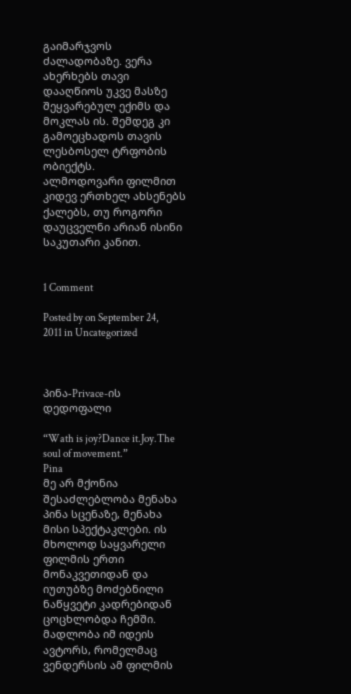გაიმარჯვოს ძალადობაზე. ვერა ახერხებს თავი დააღწიოს უკვე მასზე შეყვარებულ ექიმს და მოკლას ის. შემდეგ კი გამოეცხადოს თავის ლესბოსელ ტრფობის ობიექტს.
ალმოდოვარი ფილმით კიდევ ერთხელ ახსენებს ქალებს, თუ როგორი დაუცველნი არიან ისინი საკუთარი კანით.


1 Comment

Posted by on September 24, 2011 in Uncategorized



პინა-Privace-ის დედოფალი

“Wath is joy?Dance it.Joy.The soul of movement.”
Pina
მე არ მქონია შესაძლებლობა მენახა პინა სცენაზე, მენახა მისი სპექტაკლები. ის მხოლოდ საყვარელი ფილმის ერთი მონაკვეთიდან და იუთუბზე მოძებნილი ნაწყვეტი კადრებიდან ცოცხლობდა ჩემში. მადლობა იმ იდეის ავტორს, რომელმაც ვენდერსის ამ ფილმის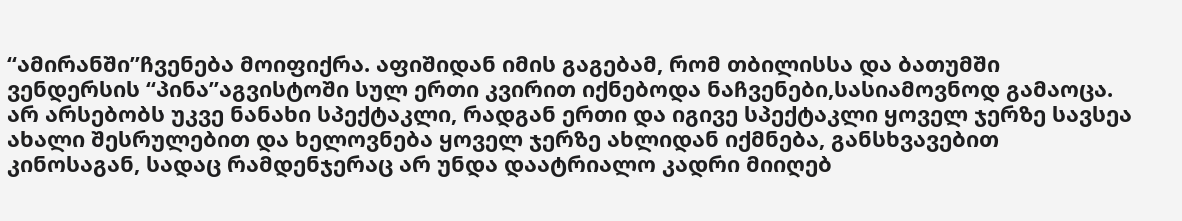“ამირანში”ჩვენება მოიფიქრა. აფიშიდან იმის გაგებამ, რომ თბილისსა და ბათუმში ვენდერსის “პინა”აგვისტოში სულ ერთი კვირით იქნებოდა ნაჩვენები,სასიამოვნოდ გამაოცა.
არ არსებობს უკვე ნანახი სპექტაკლი, რადგან ერთი და იგივე სპექტაკლი ყოველ ჯერზე სავსეა ახალი შესრულებით და ხელოვნება ყოველ ჯერზე ახლიდან იქმნება, განსხვავებით კინოსაგან, სადაც რამდენჯერაც არ უნდა დაატრიალო კადრი მიიღებ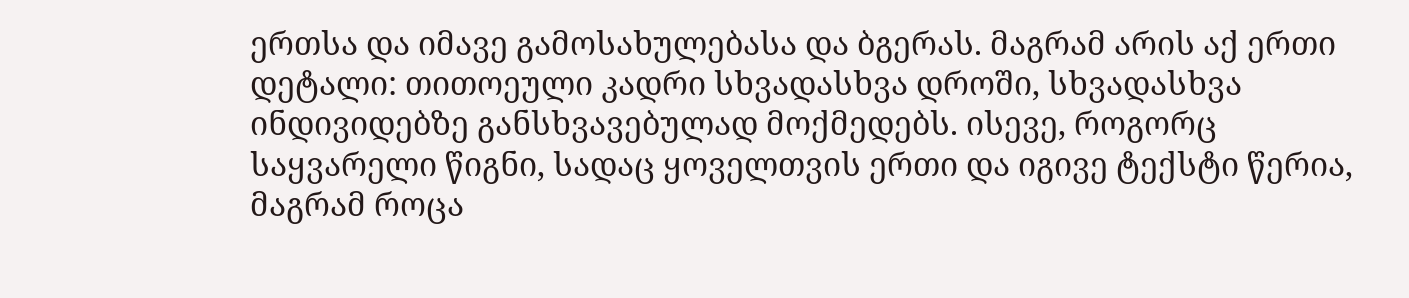ერთსა და იმავე გამოსახულებასა და ბგერას. მაგრამ არის აქ ერთი დეტალი: თითოეული კადრი სხვადასხვა დროში, სხვადასხვა ინდივიდებზე განსხვავებულად მოქმედებს. ისევე, როგორც საყვარელი წიგნი, სადაც ყოველთვის ერთი და იგივე ტექსტი წერია, მაგრამ როცა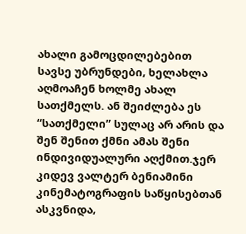ახალი გამოცდილებებით სავსე უბრუნდები, ხელახლა აღმოაჩენ ხოლმე ახალ სათქმელს. ან შეიძლება ეს “სათქმელი” სულაც არ არის და შენ შენით ქმნი ამას შენი ინდივიდუალური აღქმით.ჯერ კიდევ ვალტერ ბენიამინი კინემატოგრაფის საწყისებთან ასკვნიდა,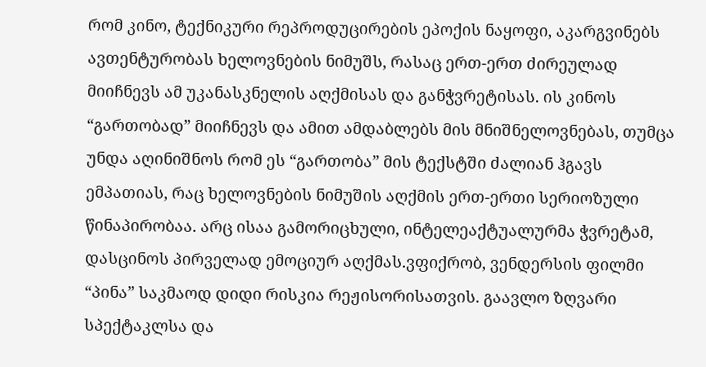რომ კინო, ტექნიკური რეპროდუცირების ეპოქის ნაყოფი, აკარგვინებს ავთენტურობას ხელოვნების ნიმუშს, რასაც ერთ-ერთ ძირეულად მიიჩნევს ამ უკანასკნელის აღქმისას და განჭვრეტისას. ის კინოს “გართობად” მიიჩნევს და ამით ამდაბლებს მის მნიშნელოვნებას, თუმცა უნდა აღინიშნოს რომ ეს “გართობა” მის ტექსტში ძალიან ჰგავს ემპათიას, რაც ხელოვნების ნიმუშის აღქმის ერთ-ერთი სერიოზული წინაპირობაა. არც ისაა გამორიცხული, ინტელეაქტუალურმა ჭვრეტამ, დასცინოს პირველად ემოციურ აღქმას.ვფიქრობ, ვენდერსის ფილმი “პინა” საკმაოდ დიდი რისკია რეჟისორისათვის. გაავლო ზღვარი სპექტაკლსა და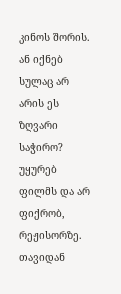კინოს შორის. ან იქნებ სულაც არ არის ეს ზღვარი საჭირო? უყურებ ფილმს და არ ფიქრობ, რეჟისორზე. თავიდან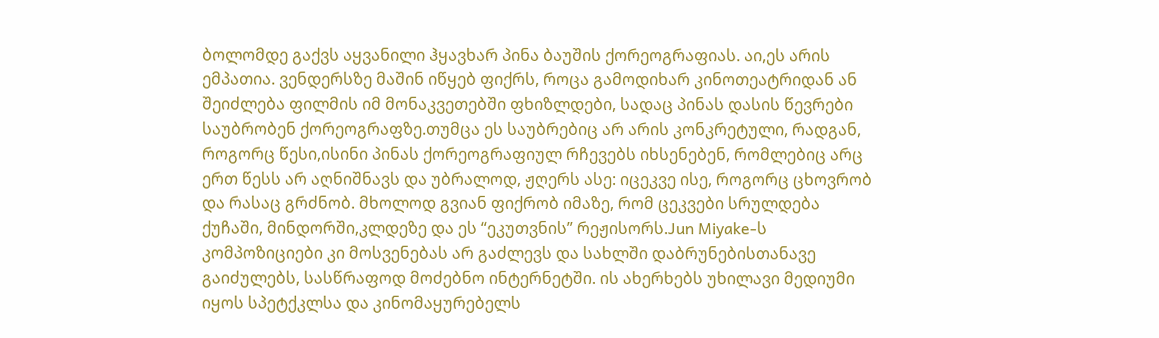ბოლომდე გაქვს აყვანილი ჰყავხარ პინა ბაუშის ქორეოგრაფიას. აი,ეს არის ემპათია. ვენდერსზე მაშინ იწყებ ფიქრს, როცა გამოდიხარ კინოთეატრიდან ან შეიძლება ფილმის იმ მონაკვეთებში ფხიზლდები, სადაც პინას დასის წევრები საუბრობენ ქორეოგრაფზე.თუმცა ეს საუბრებიც არ არის კონკრეტული, რადგან, როგორც წესი,ისინი პინას ქორეოგრაფიულ რჩევებს იხსენებენ, რომლებიც არც ერთ წესს არ აღნიშნავს და უბრალოდ, ჟღერს ასე: იცეკვე ისე, როგორც ცხოვრობ და რასაც გრძნობ. მხოლოდ გვიან ფიქრობ იმაზე, რომ ცეკვები სრულდება ქუჩაში, მინდორში,კლდეზე და ეს “ეკუთვნის” რეჟისორს.Jun Miyake-ს კომპოზიციები კი მოსვენებას არ გაძლევს და სახლში დაბრუნებისთანავე გაიძულებს, სასწრაფოდ მოძებნო ინტერნეტში. ის ახერხებს უხილავი მედიუმი იყოს სპეტქკლსა და კინომაყურებელს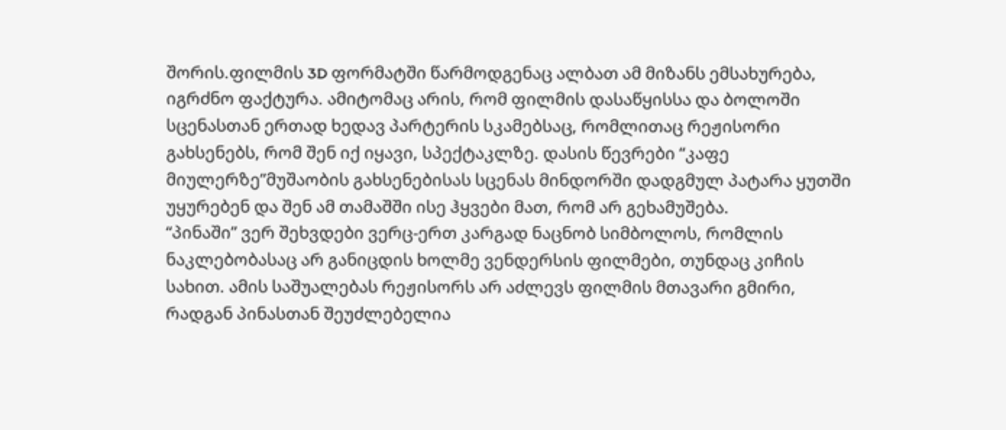შორის.ფილმის 3D ფორმატში წარმოდგენაც ალბათ ამ მიზანს ემსახურება, იგრძნო ფაქტურა. ამიტომაც არის, რომ ფილმის დასაწყისსა და ბოლოში სცენასთან ერთად ხედავ პარტერის სკამებსაც, რომლითაც რეჟისორი გახსენებს, რომ შენ იქ იყავი, სპექტაკლზე. დასის წევრები “კაფე მიულერზე”მუშაობის გახსენებისას სცენას მინდორში დადგმულ პატარა ყუთში უყურებენ და შენ ამ თამაშში ისე ჰყვები მათ, რომ არ გეხამუშება.
“პინაში” ვერ შეხვდები ვერც-ერთ კარგად ნაცნობ სიმბოლოს, რომლის ნაკლებობასაც არ განიცდის ხოლმე ვენდერსის ფილმები, თუნდაც კიჩის სახით. ამის საშუალებას რეჟისორს არ აძლევს ფილმის მთავარი გმირი, რადგან პინასთან შეუძლებელია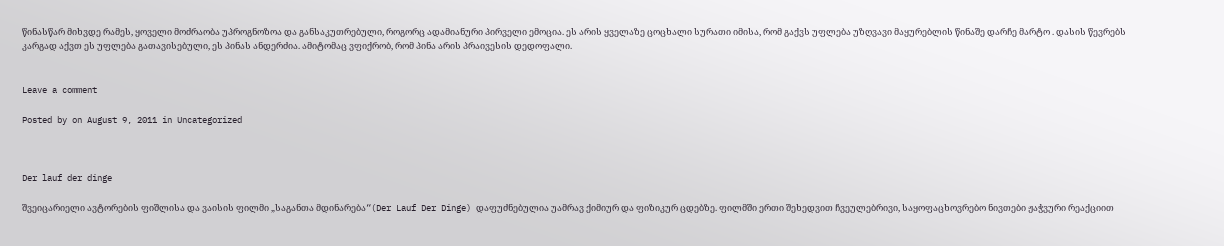წინასწარ მიხვდე რამეს, ყოველი მოძრაობა უპროგნოზოა და განსაკუთრებული, როგორც ადამიანური პირველი ემოცია. ეს არის ყველაზე ცოცხალი სურათი იმისა, რომ გაქვს უფლება უზღვავი მაყურებლის წინაშე დარჩე მარტო . დასის წევრებს კარგად აქვთ ეს უფლება გათავისებული, ეს პინას ანდერძია. ამიტომაც ვფიქრობ, რომ პინა არის პრაივესის დედოფალი.


Leave a comment

Posted by on August 9, 2011 in Uncategorized



Der lauf der dinge

შვეიცარიელი ავტორების ფიშლისა და ვაისის ფილმი „საგანთა მდინარება“(Der Lauf Der Dinge) დაფუძნებულია უამრავ ქიმიურ და ფიზიკურ ცდებზე. ფილმში ერთი შეხედვით ჩვეულებრივი, საყოფაცხოვრებო ნივთები ჟაჭვური რეაქციით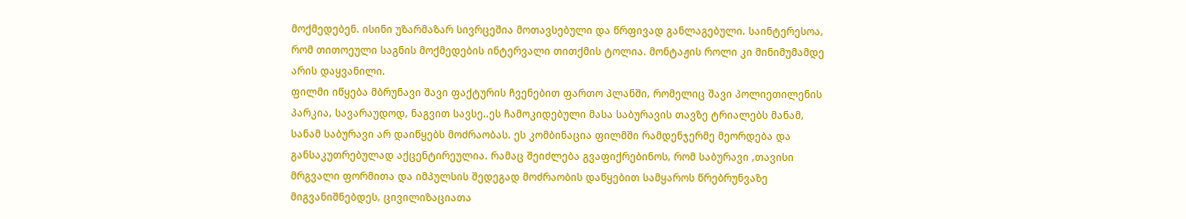მოქმედებენ. ისინი უზარმაზარ სივრცეშია მოთავსებული და წრფივად განლაგებული. საინტერესოა, რომ თითოეული საგნის მოქმედების ინტერვალი თითქმის ტოლია. მონტაჟის როლი კი მინიმუმამდე არის დაყვანილი.
ფილმი იწყება მბრუნავი შავი ფაქტურის ჩვენებით ფართო პლანში, რომელიც შავი პოლიეთილენის პარკია, სავარაუდოდ, ნაგვით სავსე..ეს ჩამოკიდებული მასა საბურავის თავზე ტრიალებს მანამ, სანამ საბურავი არ დაიწყებს მოძრაობას. ეს კომბინაცია ფილმში რამდენჯერმე მეორდება და განსაკუთრებულად აქცენტირეულია. რამაც შეიძლება გვაფიქრებინოს, რომ საბურავი ,თავისი მრგვალი ფორმითა და იმპულსის შედეგად მოძრაობის დაწყებით სამყაროს წრებრუნვაზე მიგვანიშნებდეს, ცივილიზაციათა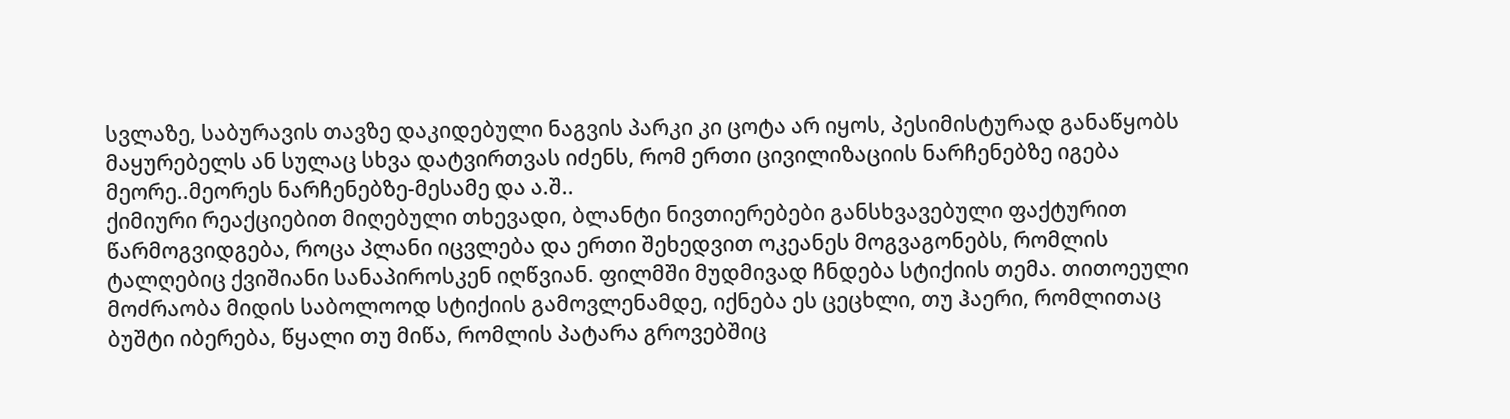სვლაზე, საბურავის თავზე დაკიდებული ნაგვის პარკი კი ცოტა არ იყოს, პესიმისტურად განაწყობს მაყურებელს ან სულაც სხვა დატვირთვას იძენს, რომ ერთი ცივილიზაციის ნარჩენებზე იგება მეორე..მეორეს ნარჩენებზე-მესამე და ა.შ..
ქიმიური რეაქციებით მიღებული თხევადი, ბლანტი ნივთიერებები განსხვავებული ფაქტურით წარმოგვიდგება, როცა პლანი იცვლება და ერთი შეხედვით ოკეანეს მოგვაგონებს, რომლის ტალღებიც ქვიშიანი სანაპიროსკენ იღწვიან. ფილმში მუდმივად ჩნდება სტიქიის თემა. თითოეული მოძრაობა მიდის საბოლოოდ სტიქიის გამოვლენამდე, იქნება ეს ცეცხლი, თუ ჰაერი, რომლითაც ბუშტი იბერება, წყალი თუ მიწა, რომლის პატარა გროვებშიც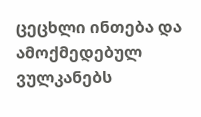ცეცხლი ინთება და ამოქმედებულ ვულკანებს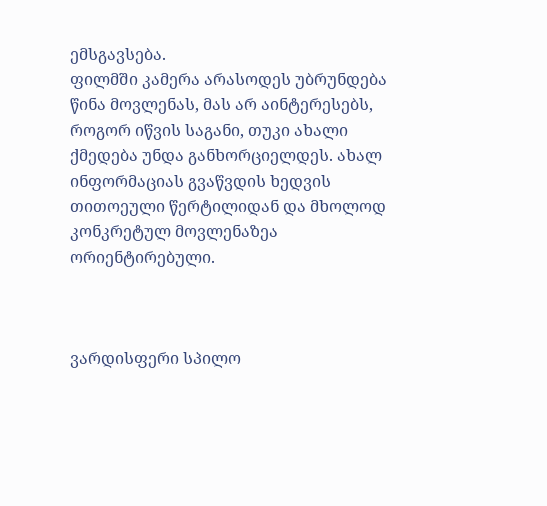ემსგავსება.
ფილმში კამერა არასოდეს უბრუნდება წინა მოვლენას, მას არ აინტერესებს, როგორ იწვის საგანი, თუკი ახალი ქმედება უნდა განხორციელდეს. ახალ ინფორმაციას გვაწვდის ხედვის თითოეული წერტილიდან და მხოლოდ კონკრეტულ მოვლენაზეა ორიენტირებული.



ვარდისფერი სპილო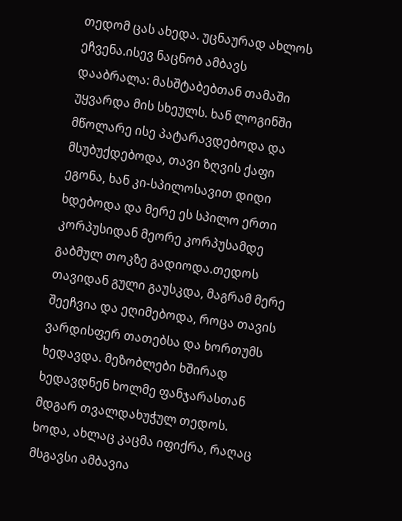თედომ ცას ახედა. უცნაურად ახლოს ეჩვენა.ისევ ნაცნობ ამბავს დააბრალა: მასშტაბებთან თამაში უყვარდა მის სხეულს. ხან ლოგინში მწოლარე ისე პატარავდებოდა და მსუბუქდებოდა, თავი ზღვის ქაფი ეგონა, ხან კი-სპილოსავით დიდი ხდებოდა და მერე ეს სპილო ერთი კორპუსიდან მეორე კორპუსამდე გაბმულ თოკზე გადიოდა.თედოს თავიდან გული გაუსკდა, მაგრამ მერე შეეჩვია და ეღიმებოდა, როცა თავის ვარდისფერ თათებსა და ხორთუმს ხედავდა. მეზობლები ხშირად ხედავდნენ ხოლმე ფანჯარასთან მდგარ თვალდახუჭულ თედოს.
ხოდა, ახლაც კაცმა იფიქრა, რაღაც მსგავსი ამბავია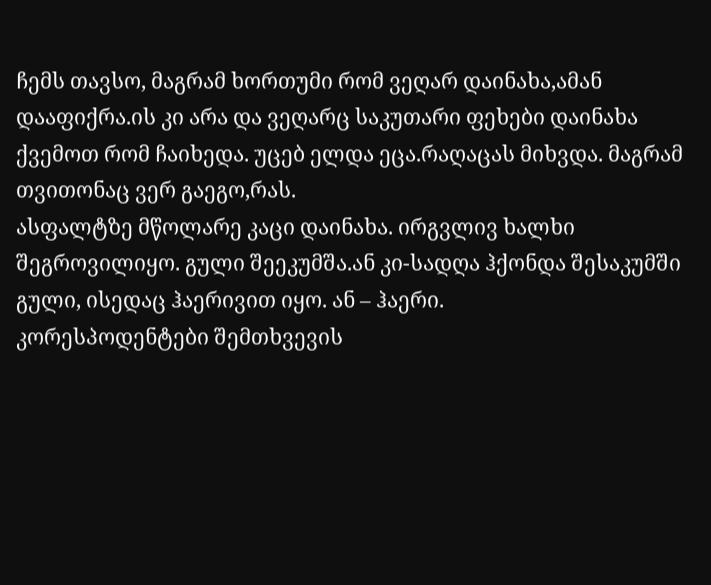ჩემს თავსო, მაგრამ ხორთუმი რომ ვეღარ დაინახა,ამან დააფიქრა.ის კი არა და ვეღარც საკუთარი ფეხები დაინახა ქვემოთ რომ ჩაიხედა. უცებ ელდა ეცა.რაღაცას მიხვდა. მაგრამ თვითონაც ვერ გაეგო,რას.
ასფალტზე მწოლარე კაცი დაინახა. ირგვლივ ხალხი შეგროვილიყო. გული შეეკუმშა.ან კი-სადღა ჰქონდა შესაკუმში გული, ისედაც ჰაერივით იყო. ან – ჰაერი.
კორესპოდენტები შემთხვევის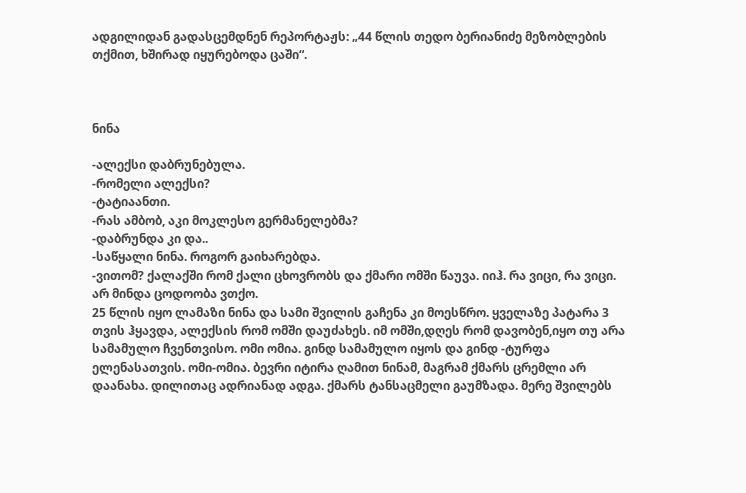ადგილიდან გადასცემდნენ რეპორტაჟს: „44 წლის თედო ბერიანიძე მეზობლების თქმით, ხშირად იყურებოდა ცაში“.



ნინა

-ალექსი დაბრუნებულა.
-რომელი ალექსი?
-ტატიაანთი.
-რას ამბობ, აკი მოკლესო გერმანელებმა?
-დაბრუნდა კი და..
-საწყალი ნინა. როგორ გაიხარებდა.
-ვითომ? ქალაქში რომ ქალი ცხოვრობს და ქმარი ომში წაუვა. იიჰ. რა ვიცი, რა ვიცი. არ მინდა ცოდოობა ვთქო.
25 წლის იყო ლამაზი ნინა და სამი შვილის გაჩენა კი მოესწრო. ყველაზე პატარა 3 თვის ჰყავდა, ალექსის რომ ომში დაუძახეს. იმ ომში,დღეს რომ დავობენ,იყო თუ არა სამამულო ჩვენთვისო. ომი ომია. გინდ სამამულო იყოს და გინდ -ტურფა ელენასათვის. ომი-ომია. ბევრი იტირა ღამით ნინამ, მაგრამ ქმარს ცრემლი არ დაანახა. დილითაც ადრიანად ადგა. ქმარს ტანსაცმელი გაუმზადა. მერე შვილებს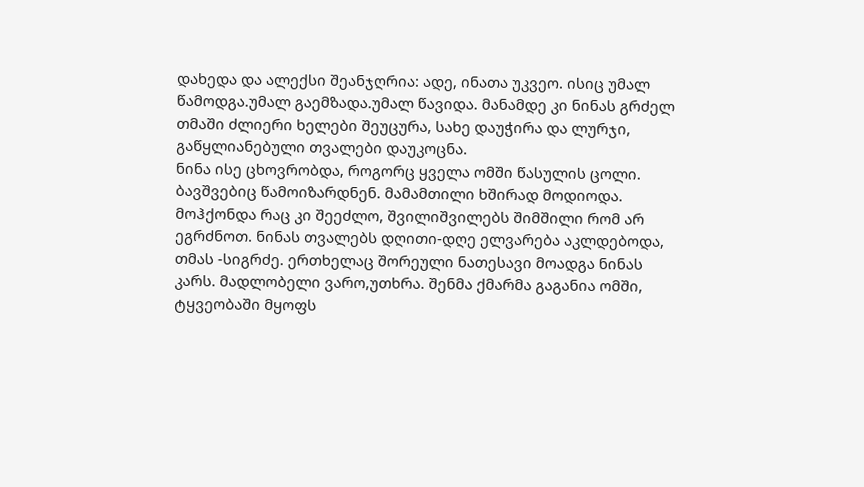დახედა და ალექსი შეანჯღრია: ადე, ინათა უკვეო. ისიც უმალ წამოდგა.უმალ გაემზადა.უმალ წავიდა. მანამდე კი ნინას გრძელ თმაში ძლიერი ხელები შეუცურა, სახე დაუჭირა და ლურჯი, გაწყლიანებული თვალები დაუკოცნა.
ნინა ისე ცხოვრობდა, როგორც ყველა ომში წასულის ცოლი. ბავშვებიც წამოიზარდნენ. მამამთილი ხშირად მოდიოდა. მოჰქონდა რაც კი შეეძლო, შვილიშვილებს შიმშილი რომ არ ეგრძნოთ. ნინას თვალებს დღითი-დღე ელვარება აკლდებოდა, თმას -სიგრძე. ერთხელაც შორეული ნათესავი მოადგა ნინას კარს. მადლობელი ვარო,უთხრა. შენმა ქმარმა გაგანია ომში, ტყვეობაში მყოფს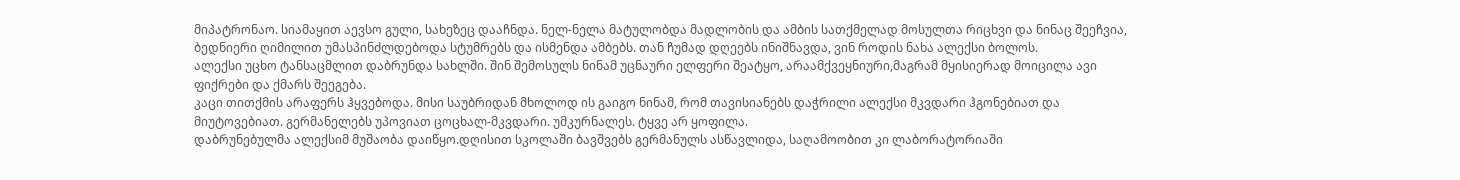მიპატრონაო. სიამაყით აევსო გული, სახეზეც დააჩნდა. ნელ-ნელა მატულობდა მადლობის და ამბის სათქმელად მოსულთა რიცხვი და ნინაც შეეჩვია, ბედნიერი ღიმილით უმასპინძლდებოდა სტუმრებს და ისმენდა ამბებს. თან ჩუმად დღეებს ინიშნავდა, ვინ როდის ნახა ალექსი ბოლოს.
ალექსი უცხო ტანსაცმლით დაბრუნდა სახლში. შინ შემოსულს ნინამ უცნაური ელფერი შეატყო, არაამქვეყნიური,მაგრამ მყისიერად მოიცილა ავი ფიქრები და ქმარს შეეგება.
კაცი თითქმის არაფერს ჰყვებოდა. მისი საუბრიდან მხოლოდ ის გაიგო ნინამ, რომ თავისიანებს დაჭრილი ალექსი მკვდარი ჰგონებიათ და მიუტოვებიათ. გერმანელებს უპოვიათ ცოცხალ-მკვდარი. უმკურნალეს. ტყვე არ ყოფილა.
დაბრუნებულმა ალექსიმ მუშაობა დაიწყო.დღისით სკოლაში ბავშვებს გერმანულს ასწავლიდა, საღამოობით კი ლაბორატორიაში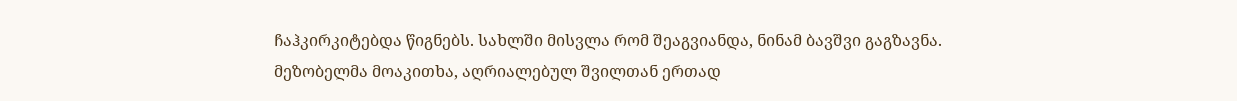ჩაჰკირკიტებდა წიგნებს. სახლში მისვლა რომ შეაგვიანდა, ნინამ ბავშვი გაგზავნა. მეზობელმა მოაკითხა, აღრიალებულ შვილთან ერთად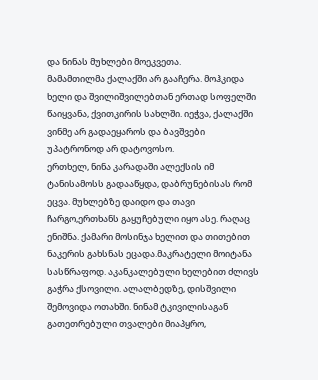და ნინას მუხლები მოეკვეთა.
მამამთილმა ქალაქში არ გააჩერა. მოჰკიდა ხელი და შვილიშვილებთან ერთად სოფელში წაიყვანა, ქვითკირის სახლში. იეჭვა, ქალაქში ვინმე არ გადაეყაროს და ბავშვები უპატრონოდ არ დატოვოსო.
ერთხელ, ნინა კარადაში ალექსის იმ ტანისამოსს გადააწყდა, დაბრუნებისას რომ ეცვა. მუხლებზე დაიდო და თავი ჩარგო,ერთხანს გაყუჩებული იყო ასე. რაღაც ენიშნა. ქამარი მოსინჯა ხელით და თითებით ნაკერის გახსნას ეცადა.მაკრატელი მოიტანა სასწრაფოდ. აკანკალებული ხელებით ძლივს გაჭრა ქსოვილი. ალალბედზე, დისშვილი შემოვიდა ოთახში. ნინამ ტკივილისაგან გათეთრებული თვალები მიაპყრო,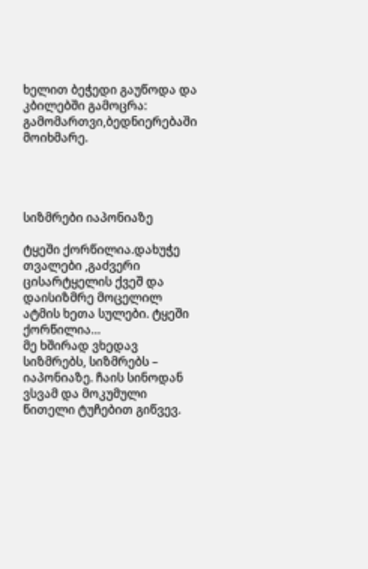ხელით ბეჭედი გაუწოდა და კბილებში გამოცრა: გამომართვი,ბედნიერებაში მოიხმარე.




სიზმრები იაპონიაზე

ტყეში ქორწილია.დახუჭე თვალები ,გაძვერი ცისარტყელის ქვეშ და დაისიზმრე მოცელილ ატმის ხეთა სულები. ტყეში ქორწილია…
მე ხშირად ვხედავ სიზმრებს, სიზმრებს – იაპონიაზე. ჩაის სინოდან ვსვამ და მოკუმული წითელი ტუჩებით გიწვევ.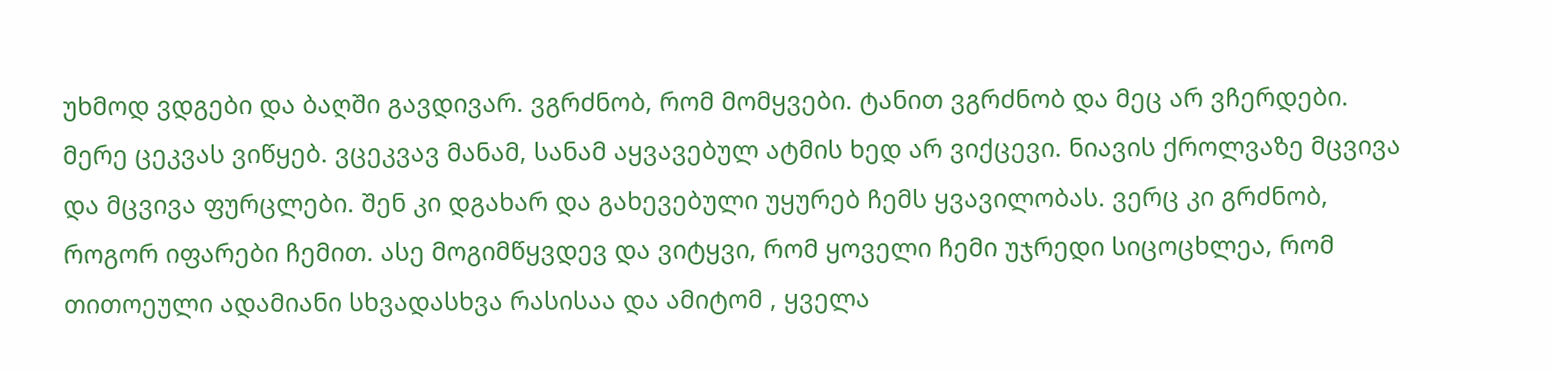უხმოდ ვდგები და ბაღში გავდივარ. ვგრძნობ, რომ მომყვები. ტანით ვგრძნობ და მეც არ ვჩერდები. მერე ცეკვას ვიწყებ. ვცეკვავ მანამ, სანამ აყვავებულ ატმის ხედ არ ვიქცევი. ნიავის ქროლვაზე მცვივა და მცვივა ფურცლები. შენ კი დგახარ და გახევებული უყურებ ჩემს ყვავილობას. ვერც კი გრძნობ, როგორ იფარები ჩემით. ასე მოგიმწყვდევ და ვიტყვი, რომ ყოველი ჩემი უჯრედი სიცოცხლეა, რომ თითოეული ადამიანი სხვადასხვა რასისაა და ამიტომ , ყველა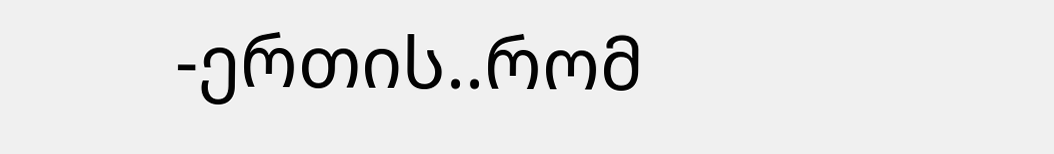-ერთის..რომ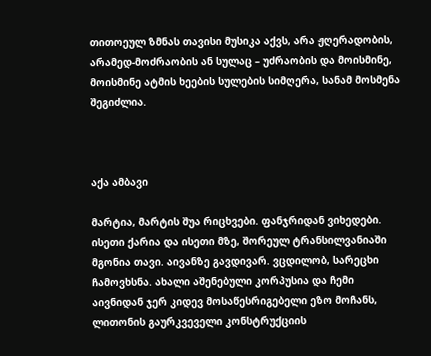თითოეულ ზმნას თავისი მუსიკა აქვს, არა ჟღერადობის, არამედ-მოძრაობის ან სულაც – უძრაობის და მოისმინე, მოისმინე ატმის ხეების სულების სიმღერა, სანამ მოსმენა შეგიძლია.



აქა ამბავი

მარტია, მარტის შუა რიცხვები. ფანჯრიდან ვიხედები. ისეთი ქარია და ისეთი მზე, შორეულ ტრანსილვანიაში მგონია თავი. აივანზე გავდივარ. ვცდილობ, სარეცხი ჩამოვხსნა. ახალი აშენებული კორპუსია და ჩემი აივნიდან ჯერ კიდევ მოსაწესრიგებელი ეზო მოჩანს, ლითონის გაურკვეველი კონსტრუქციის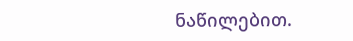ნაწილებით.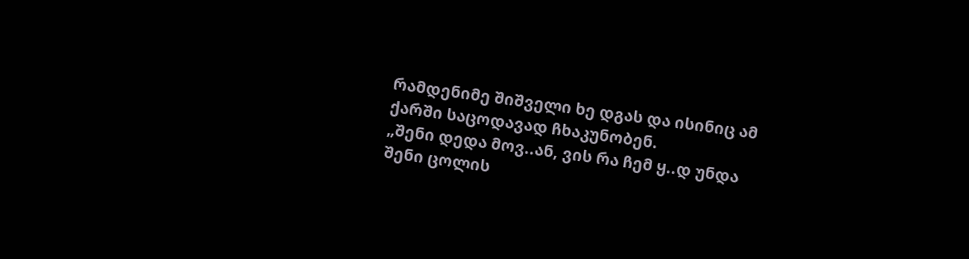რამდენიმე შიშველი ხე დგას და ისინიც ამ ქარში საცოდავად ჩხაკუნობენ.
„შენი დედა მოვ..ან, ვის რა ჩემ ყ..დ უნდა შენი ცოლის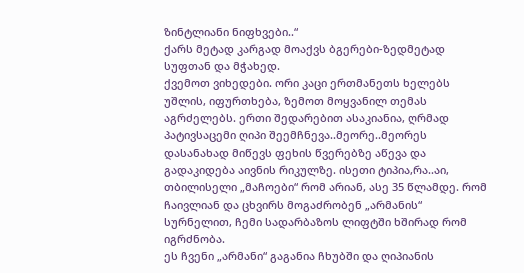ზინტლიანი ნიფხვები..“
ქარს მეტად კარგად მოაქვს ბგერები-ზედმეტად სუფთან და მჭახედ.
ქვემოთ ვიხედები. ორი კაცი ერთმანეთს ხელებს უშლის, იფურთხება, ზემოთ მოყვანილ თემას აგრძელებს. ერთი შედარებით ასაკიანია, ღრმად პატივსაცემი ღიპი შეემჩნევა..მეორე..მეორეს დასანახად მიწევს ფეხის წვერებზე აწევა და გადაკიდება აივნის რიკულზე. ისეთი ტიპია,რა..აი, თბილისელი „მაჩოები“ რომ არიან, ასე 35 წლამდე. რომ ჩაივლიან და ცხვირს მოგაძრობენ „არმანის“ სურნელით, ჩემი სადარბაზოს ლიფტში ხშირად რომ იგრძნობა.
ეს ჩვენი „არმანი“ გაგანია ჩხუბში და ღიპიანის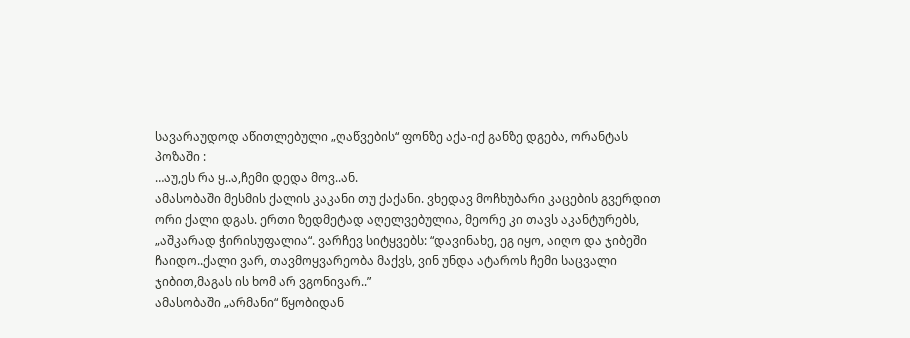სავარაუდოდ აწითლებული „ღაწვების“ ფონზე აქა-იქ განზე დგება, ორანტას პოზაში :
…აუ,ეს რა ყ..ა,ჩემი დედა მოვ..ან.
ამასობაში მესმის ქალის კაკანი თუ ქაქანი. ვხედავ მოჩხუბარი კაცების გვერდით ორი ქალი დგას. ერთი ზედმეტად აღელვებულია, მეორე კი თავს აკანტურებს, „აშკარად ჭირისუფალია“. ვარჩევ სიტყვებს: “დავინახე, ეგ იყო, აიღო და ჯიბეში ჩაიდო..ქალი ვარ, თავმოყვარეობა მაქვს, ვინ უნდა ატაროს ჩემი საცვალი ჯიბით,მაგას ის ხომ არ ვგონივარ..”
ამასობაში „არმანი“ წყობიდან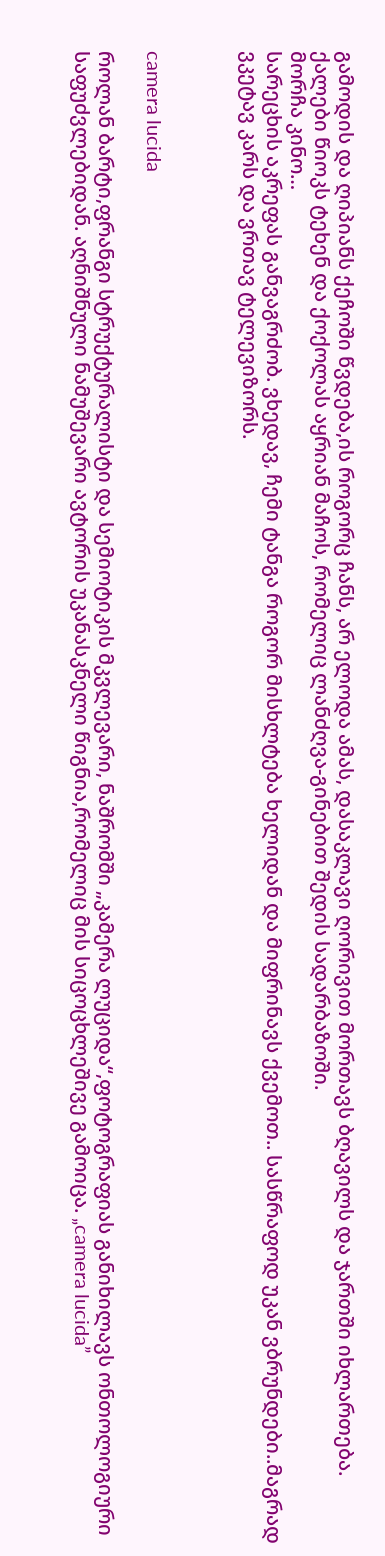გამოდის და ღიპიანს ქეჩოში წვდება,ის როგორც ჩანს, არ ელოდა ამას, დასაკლავი ღორივით მორთავს ბღავილს და ჯართში იხლართება. ქალები წიოკს ტეხენ და ქოქოლას აყრიან მაჩოს, რომელიც ლანძღვა-გინებით შედის სადარბაზოში.
მორჩა კინო…
სარეცხის აკრეფას განვაგრძობ. ვხედავ, ჩემი ტანგა როგორ მისხლტება ხელიდან და მიფრინავს ქვემოთ.. სასწრაფოდ უკან ვბრუნდები..მაგრად ვკეტავ კარს და ვრთავ ტელევიზორს.



camera lucida

როლან ბარტი,ფრანგი სტრუქტურალისტი და სემიოტიკის მკვლევარი, ნაშრომში „კამერა ლუციდა“,ფოტოგრაფიას განიხილავს ონთოლოგიური საფუძვლებიდან. აღნიშნული ნამუშევარი ავტორის უკანასკნელი წიგნია,რომელიც მის სიცოცხლეშივე გამოიცა. „camera lucida”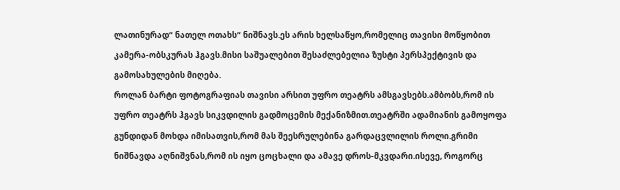ლათინურად“ ნათელ ოთახს“ ნიშნავს.ეს არის ხელსაწყო,რომელიც თავისი მოწყობით კამერა-ობსკურას ჰგავს.მისი საშუალებით შესაძლებელია ზუსტი პერსპექტივის და გამოსახულების მიღება.
როლან ბარტი ფოტოგრაფიას თავისი არსით უფრო თეატრს ამსგავსებს.ამბობს,რომ ის უფრო თეატრს ჰგავს სიკვდილის გადმოცემის მექანიზმით.თეატრში ადამიანის გამოყოფა გუნდიდან მოხდა იმისათვის,რომ მას შეესრულებინა გარდაცვლილის როლი.გრიმი ნიშნავდა აღნიშვნას,რომ ის იყო ცოცხალი და ამავე დროს-მკვდარი.ისევე, როგორც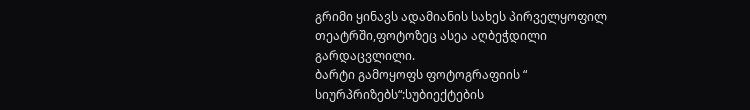გრიმი ყინავს ადამიანის სახეს პირველყოფილ თეატრში,ფოტოზეც ასეა აღბეჭდილი გარდაცვლილი.
ბარტი გამოყოფს ფოტოგრაფიის “ სიურპრიზებს“:სუბიექტების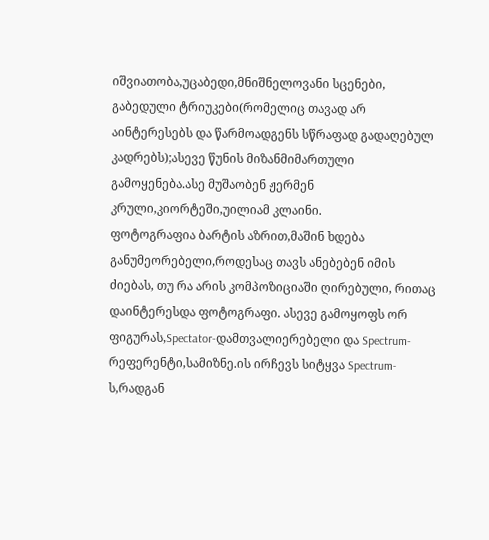იშვიათობა,უცაბედი,მნიშნელოვანი სცენები, გაბედული ტრიუკები(რომელიც თავად არ აინტერესებს და წარმოადგენს სწრაფად გადაღებულ კადრებს);ასევე წუნის მიზანმიმართული გამოყენება.ასე მუშაობენ ჟერმენ კრული,კიორტეში,უილიამ კლაინი.
ფოტოგრაფია ბარტის აზრით,მაშინ ხდება განუმეორებელი,როდესაც თავს ანებებენ იმის ძიებას, თუ რა არის კომპოზიციაში ღირებული, რითაც დაინტერესდა ფოტოგრაფი. ასევე გამოყოფს ორ ფიგურას,Spectator-დამთვალიერებელი და Spectrum-რეფერენტი,სამიზნე.ის ირჩევს სიტყვა Spectrum-ს,რადგან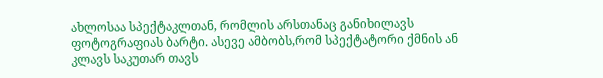ახლოსაა სპექტაკლთან, რომლის არსთანაც განიხილავს ფოტოგრაფიას ბარტი. ასევე ამბობს,რომ სპექტატორი ქმნის ან კლავს საკუთარ თავს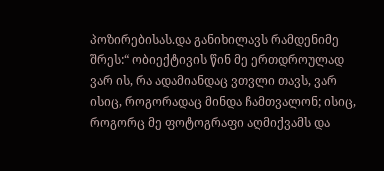პოზირებისას.და განიხილავს რამდენიმე შრეს:“ ობიექტივის წინ მე ერთდროულად ვარ ის, რა ადამიანდაც ვთვლი თავს, ვარ ისიც, როგორადაც მინდა ჩამთვალონ; ისიც, როგორც მე ფოტოგრაფი აღმიქვამს და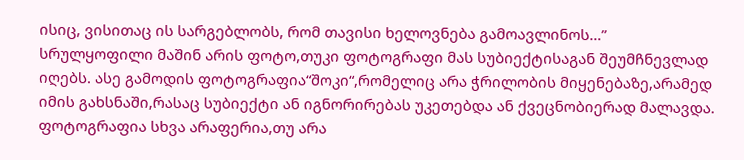ისიც, ვისითაც ის სარგებლობს, რომ თავისი ხელოვნება გამოავლინოს…”
სრულყოფილი მაშინ არის ფოტო,თუკი ფოტოგრაფი მას სუბიექტისაგან შეუმჩნევლად იღებს. ასე გამოდის ფოტოგრაფია“შოკი“,რომელიც არა ჭრილობის მიყენებაზე,არამედ იმის გახსნაში,რასაც სუბიექტი ან იგნორირებას უკეთებდა ან ქვეცნობიერად მალავდა.
ფოტოგრაფია სხვა არაფერია,თუ არა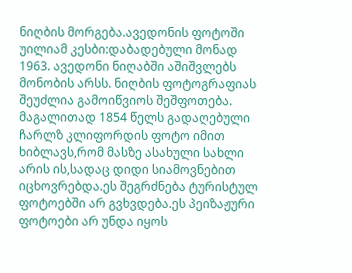ნიღბის მორგება.ავედონის ფოტოში უილიამ კესბი:დაბადებული მონად 1963. ავედონი ნიღაბში აშიშვლებს მონობის არსს. ნიღბის ფოტოგრაფიას შეუძლია გამოიწვიოს შეშფოთება.
მაგალითად 1854 წელს გადაღებული ჩარლზ კლიფორდის ფოტო იმით ხიბლავს,რომ მასზე ასახული სახლი არის ის,სადაც დიდი სიამოვნებით იცხოვრებდა.ეს შეგრძნება ტურისტულ ფოტოებში არ გვხვდება.ეს პეიზაჟური ფოტოები არ უნდა იყოს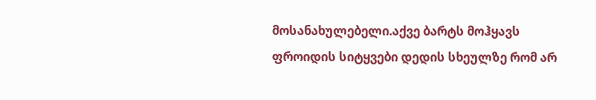მოსანახულებელი.აქვე ბარტს მოჰყავს ფროიდის სიტყვები დედის სხეულზე რომ არ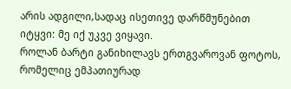არის ადგილი,სადაც ისეთივე დარწმუნებით იტყვი: მე იქ უკვე ვიყავი.
როლან ბარტი განიხილავს ერთგვაროვან ფოტოს, რომელიც ემპათიურად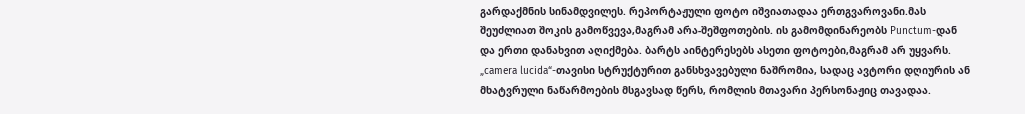გარდაქმნის სინამდვილეს. რეპორტაჟული ფოტო იშვიათადაა ერთგვაროვანი.მას შეუძლიათ შოკის გამოწვევა,მაგრამ არა-შეშფოთების. ის გამომდინარეობს Punctum-დან და ერთი დანახვით აღიქმება. ბარტს აინტერესებს ასეთი ფოტოები,მაგრამ არ უყვარს.
„camera lucida“-თავისი სტრუქტურით განსხვავებული ნაშრომია, სადაც ავტორი დღიურის ან მხატვრული ნაწარმოების მსგავსად წერს, რომლის მთავარი პერსონაჟიც თავადაა.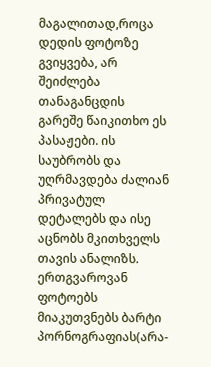მაგალითად,როცა დედის ფოტოზე გვიყვება, არ შეიძლება თანაგანცდის გარეშე წაიკითხო ეს პასაჟები. ის საუბრობს და უღრმავდება ძალიან პრივატულ დეტალებს და ისე აცნობს მკითხველს თავის ანალიზს.
ერთგვაროვან ფოტოებს მიაკუთვნებს ბარტი პორნოგრაფიას(არა-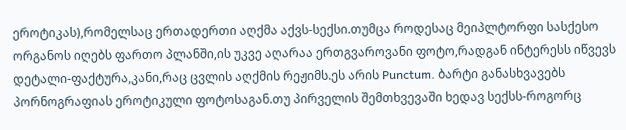ეროტიკას),რომელსაც ერთადერთი აღქმა აქვს-სექსი.თუმცა როდესაც მეიპლტორფი სასქესო ორგანოს იღებს ფართო პლანში,ის უკვე აღარაა ერთგვაროვანი ფოტო,რადგან ინტერესს იწვევს დეტალი-ფაქტურა,კანი,რაც ცვლის აღქმის რეჟიმს.ეს არის Punctum. ბარტი განასხვავებს პორნოგრაფიას ეროტიკული ფოტოსაგან.თუ პირველის შემთხვევაში ხედავ სექსს-როგორც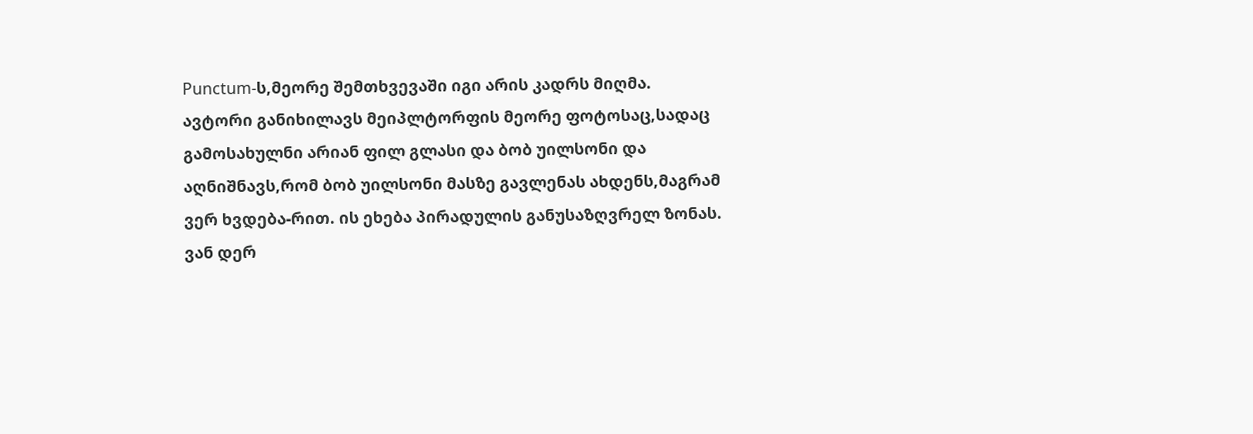Punctum-ს,მეორე შემთხვევაში იგი არის კადრს მიღმა.
ავტორი განიხილავს მეიპლტორფის მეორე ფოტოსაც,სადაც გამოსახულნი არიან ფილ გლასი და ბობ უილსონი და აღნიშნავს,რომ ბობ უილსონი მასზე გავლენას ახდენს,მაგრამ ვერ ხვდება-რით. ის ეხება პირადულის განუსაზღვრელ ზონას.
ვან დერ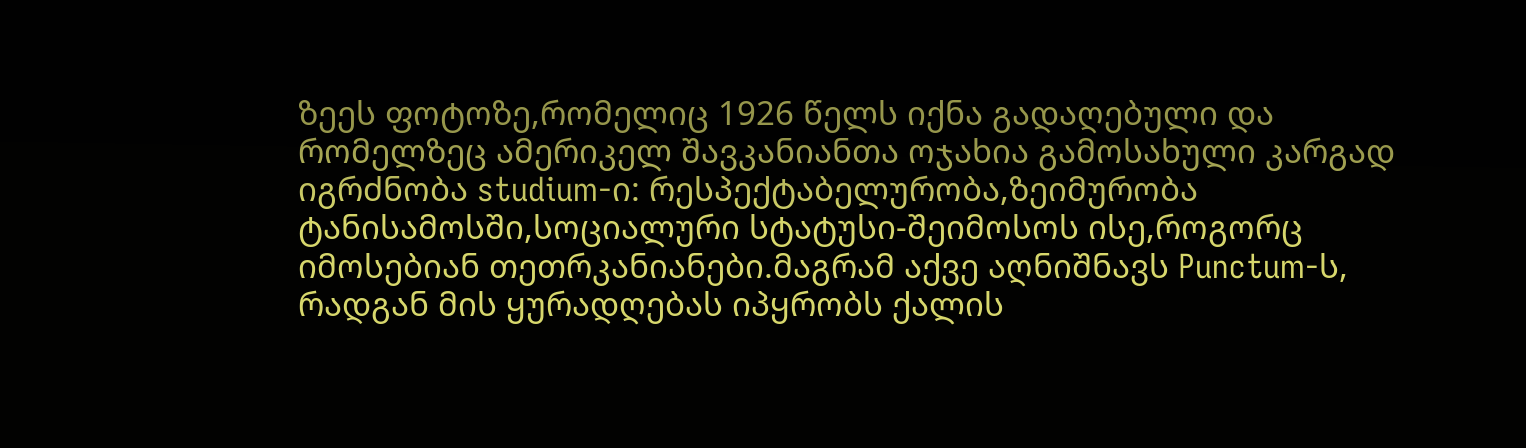ზეეს ფოტოზე,რომელიც 1926 წელს იქნა გადაღებული და რომელზეც ამერიკელ შავკანიანთა ოჯახია გამოსახული კარგად იგრძნობა studium-ი: რესპექტაბელურობა,ზეიმურობა ტანისამოსში,სოციალური სტატუსი-შეიმოსოს ისე,როგორც იმოსებიან თეთრკანიანები.მაგრამ აქვე აღნიშნავს Punctum-ს, რადგან მის ყურადღებას იპყრობს ქალის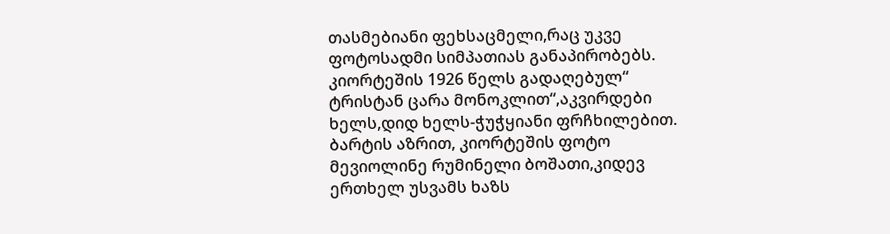თასმებიანი ფეხსაცმელი,რაც უკვე ფოტოსადმი სიმპათიას განაპირობებს.
კიორტეშის 1926 წელს გადაღებულ“ ტრისტან ცარა მონოკლით“,აკვირდები ხელს,დიდ ხელს-ჭუჭყიანი ფრჩხილებით.
ბარტის აზრით, კიორტეშის ფოტო მევიოლინე რუმინელი ბოშათი,კიდევ ერთხელ უსვამს ხაზს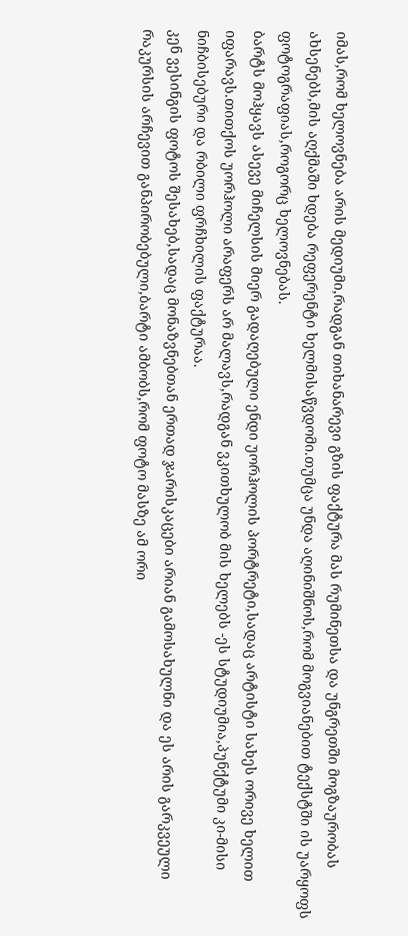იმას,რომ ხელოვნება არის მედიუმი,რადგან თიხანარევი გზის ფაქტურა მას რუმინეთსა და უნგრეთში მოგზაურობას ახსენებს,მის აღქმაში ხდება რეფერენტი ხელმისაწვდომი.თუმცა უნდა აღინიშნოს,რომ მოგვიანებით ტექსტში ის უარყოფს ფოტოგრაფიას,როგორც ხელოვნებას.
ბარტს მოჰყავს ასევე მიჩელსის მიერ გადაღებული ენდი უორჰოლის პორტრეტი,სადაც არტისტი სახეს ორივე ხელით იფარავს.თითქოს უორჰოლი არაფერს არ მალავს,რადგან ვკითხულობ მის ხელებს -ეს სტუდიუმია,პუნქტუმი კი-მისი ნიჩბისებური და რბილი ფრჩხილის ფაქტურაა.
კენ ვესინგის ფოტოს შესახებ,სადაც მონაზვნებთან ერთად ჯარისკაცები არიან გამოსახულნი და ეს არის გარკვეული რაკურსის არჩევით განპირობებული,ბარტი ამბობს,რომ ფოტო მასზე ამ ორი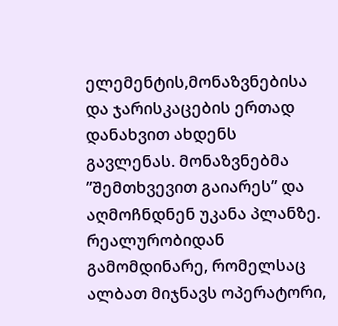ელემენტის,მონაზვნებისა და ჯარისკაცების ერთად დანახვით ახდენს გავლენას. მონაზვნებმა ”შემთხვევით გაიარეს” და აღმოჩნდნენ უკანა პლანზე. რეალურობიდან გამომდინარე, რომელსაც ალბათ მიჯნავს ოპერატორი,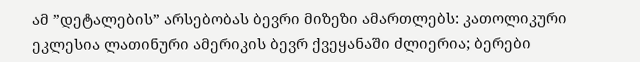ამ ”დეტალების” არსებობას ბევრი მიზეზი ამართლებს: კათოლიკური ეკლესია ლათინური ამერიკის ბევრ ქვეყანაში ძლიერია; ბერები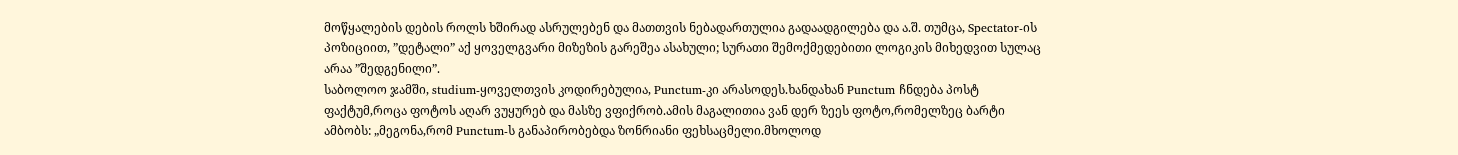მოწყალების დების როლს ხშირად ასრულებენ და მათთვის ნებადართულია გადაადგილება და ა.შ. თუმცა, Spectator-ის პოზიციით, ”დეტალი” აქ ყოველგვარი მიზეზის გარეშეა ასახული; სურათი შემოქმედებითი ლოგიკის მიხედვით სულაც არაა ”შედგენილი”.
საბოლოო ჯამში, studium-ყოველთვის კოდირებულია, Punctum-კი არასოდეს.ხანდახან Punctum ჩნდება პოსტ ფაქტუმ,როცა ფოტოს აღარ ვუყურებ და მასზე ვფიქრობ.ამის მაგალითია ვან დერ ზეეს ფოტო,რომელზეც ბარტი ამბობს: „მეგონა,რომ Punctum-ს განაპირობებდა ზონრიანი ფეხსაცმელი.მხოლოდ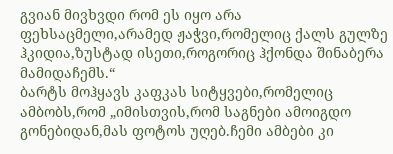გვიან მივხვდი რომ ეს იყო არა ფეხსაცმელი,არამედ ჟაჭვი,რომელიც ქალს გულზე ჰკიდია,ზუსტად ისეთი,როგორიც ჰქონდა შინაბერა მამიდაჩემს.“
ბარტს მოჰყავს კაფკას სიტყვები,რომელიც ამბობს,რომ „იმისთვის,რომ საგნები ამოიგდო გონებიდან,მას ფოტოს უღებ.ჩემი ამბები კი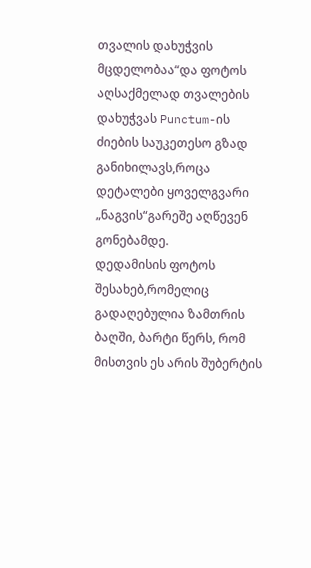თვალის დახუჭვის მცდელობაა“და ფოტოს აღსაქმელად თვალების დახუჭვას Punctum-ის ძიების საუკეთესო გზად განიხილავს,როცა დეტალები ყოველგვარი „ნაგვის“გარეშე აღწევენ გონებამდე.
დედამისის ფოტოს შესახებ,რომელიც გადაღებულია ზამთრის ბაღში, ბარტი წერს, რომ მისთვის ეს არის შუბერტის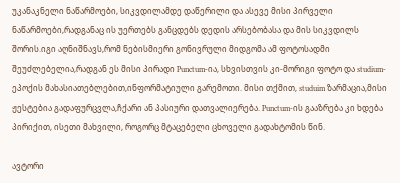უკანაკნელი ნაწარმოები, სიკვდილამდე დაწერილი და ასევე მისი პირველი ნაწარმოები,რადგანაც ის უერთებს განცდებს დედის არსებობასა და მის სიკვდილს შორის.იგი აღნიშნავს,რომ ნებისმიერი გონივრული მიდგომა ამ ფოტოსადმი შეუძლებელია,რადგან ეს მისი პირადი Punctum-ია, სხვისთვის კი-მორიგი ფოტო და studium-ეპოქის მახასიათებლებით,ინფორმატიული გარემოთი. მისი თქმით, studuim ზარმაცია,მისი ჟესტებია გადაფურცვლა,ჩქარი ან პასიური დათვალიერება. Punctum-ის გააზრება კი ხდება პირიქით, ისეთი მახვილი, როგორც მტაცებელი ცხოველი გადახტომის წინ.

ავტორი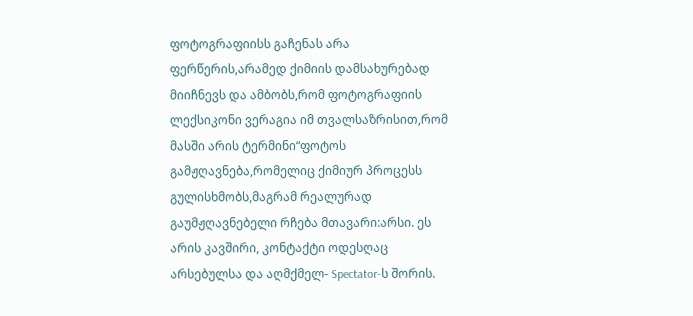ფოტოგრაფიისს გაჩენას არა ფერწერის,არამედ ქიმიის დამსახურებად მიიჩნევს და ამბობს,რომ ფოტოგრაფიის ლექსიკონი ვერაგია იმ თვალსაზრისით,რომ მასში არის ტერმინი“ფოტოს გამჟღავნება,რომელიც ქიმიურ პროცესს გულისხმობს,მაგრამ რეალურად გაუმჟღავნებელი რჩება მთავარი:არსი. ეს არის კავშირი, კონტაქტი ოდესღაც არსებულსა და აღმქმელ- Spectator-ს შორის.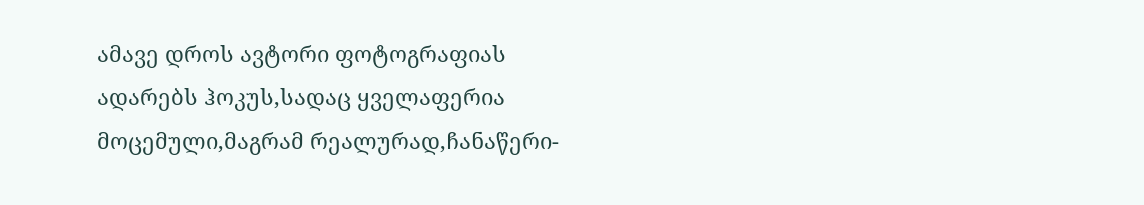ამავე დროს ავტორი ფოტოგრაფიას ადარებს ჰოკუს,სადაც ყველაფერია მოცემული,მაგრამ რეალურად,ჩანაწერი-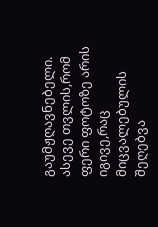გაუმჟღავნებელი. ასევე თვლის,რომ ფერი ფოტოზე არის იგივე,რაც მიცვალებულის შეღებვა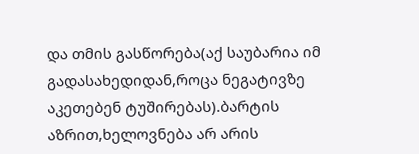და თმის გასწორება(აქ საუბარია იმ გადასახედიდან,როცა ნეგატივზე აკეთებენ ტუშირებას).ბარტის აზრით,ხელოვნება არ არის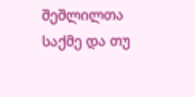შეშლილთა საქმე და თუ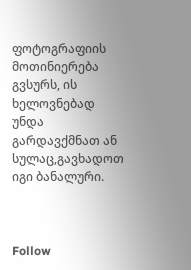ფოტოგრაფიის მოთინიერება გვსურს, ის ხელოვნებად უნდა გარდავქმნათ ან სულაც,გავხადოთ იგი ბანალური.



Follow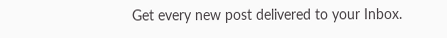Get every new post delivered to your Inbox.